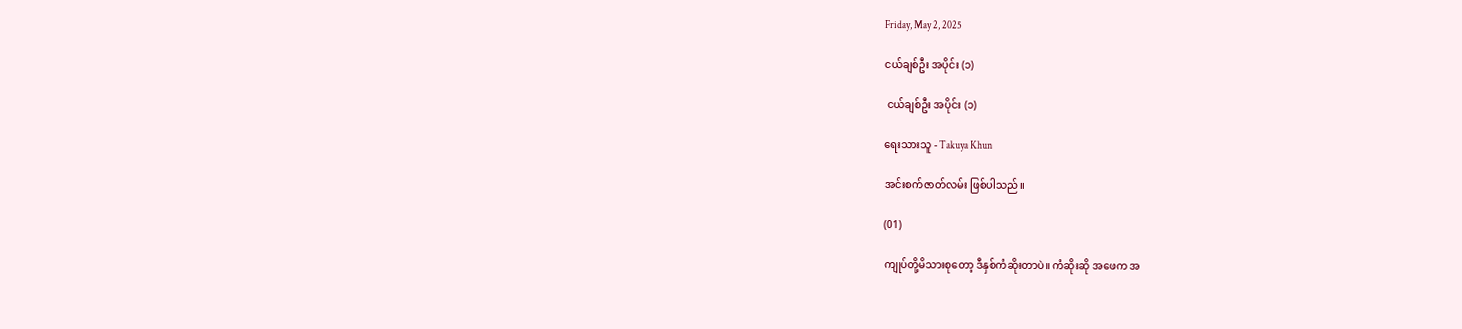Friday, May 2, 2025

ငယ်ချစ်ဦး အပိုင်း (၁)

 ငယ်ချစ်ဦး အပိုင်း (၁)

ရေးသားသူ - Takuya Khun

အင်းစက်ဇာတ်လမ်း ဖြစ်ပါသည်။

(01)

ကျုပ်တို့မိသားစုတော့ ဒီနှစ်ကံဆိုးတာပဲ။ ကံဆိုးဆို အဖေက အ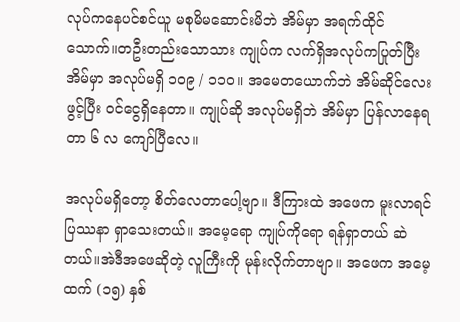လုပ်ကနေပင်စင်ယူ မစုမိမဆောင်းမိဘဲ အိမ်မှာ အရက်ထိုင်သောက်။တဦးတည်းသောသား ကျုပ်က လက်ရှိအလုပ်ကပြုတ်ပြီး အိမ်မှာ အလုပ်မရှိ ၁၀၉ / ၁၁၀။ အမေတယောက်ဘဲ အိမ်ဆိုင်လေးဖွင့်ပြီး ဝင်ငွေရှိနေတာ။ ကျုပ်ဆို အလုပ်မရှိဘဲ အိမ်မှာ ပြန်လာနေရတာ ၆ လ ကျော်ပြီလေ။

အလုပ်မရှိတော့ စိတ်လေတာပေါ့ဗျာ။ ဒီကြားထဲ အဖေက မူးလာရင် ပြဿနာ ရှာသေးတယ်။ အမေ့ရော ကျုပ်ကိုရော ရန်ရှာတယ် ဆဲတယ်။အဲဒီအဖေဆိုတဲ့ လူကြီးကို မုန်းလိုက်တာဗျာ။ အဖေက အမေ့ထက် (၁၅) နှစ်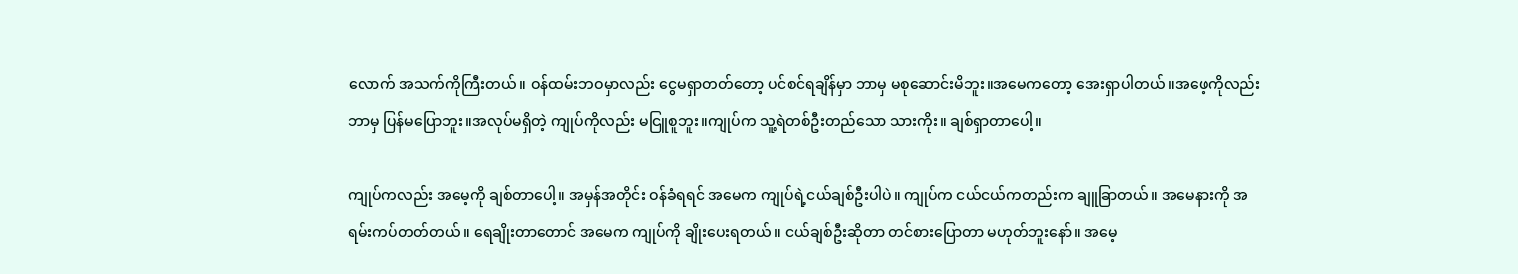လောက် အသက်ကိုကြီးတယ်။ ဝန်ထမ်းဘဝမှာလည်း ငွေမရှာတတ်တော့ ပင်စင်ရချိန်မှာ ဘာမှ မစုဆောင်းမိဘူး။အမေကတော့ အေးရှာပါတယ်။အဖေ့ကိုလည်း ဘာမှ ပြန်မပြောဘူး။အလုပ်မရှိတဲ့ ကျုပ်ကိုလည်း မငြူစူဘူး။ကျုပ်က သူ့ရဲတစ်ဦးတည်သော သားကိုး။ ချစ်ရှာတာပေါ့။

ကျုပ်ကလည်း အမေ့ကို ချစ်တာပေါ့။ အမှန်အတိုင်း ဝန်ခံရရင် အမေက ကျုပ်ရဲ့ငယ်ချစ်ဦးပါပဲ။ ကျုပ်က ငယ်ငယ်ကတည်းက ချူခြာတယ်။ အမေနားကို အရမ်းကပ်တတ်တယ်။ ရေချိုးတာတောင် အမေက ကျုပ်ကို ချိုးပေးရတယ်။ ငယ်ချစ်ဦးဆိုတာ တင်စားပြောတာ မဟုတ်ဘူးနော်။ အမေ့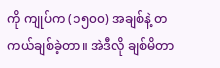ကို ကျုပ်က (၁၅၀၀) အချစ်နဲ့ တကယ်ချစ်ခဲ့တာ။ အဲဒီလို ချစ်မိတာ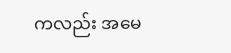ကလည်း အမေ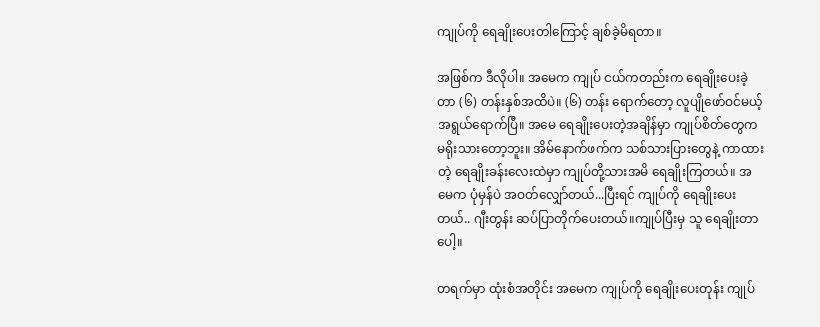ကျုပ်ကို ရေချိုးပေးတါကြောင့် ချစ်ခဲ့မိရတာ။

အဖြစ်က ဒီလိုပါ။ အမေက ကျုပ် ငယ်ကတည်းက ရေချိုးပေးခဲ့တာ (၆) တန်းနှစ်အထိပဲ။ (၆) တန်း ရောက်တော့ လူပျိုဖော်ဝင်မယ့် အရွယ်ရောက်ပြီ။ အမေ ရေချိုးပေးတဲ့အချိန်မှာ ကျုပ်စိတ်တွေက မရိုးသားတော့ဘူး။ အိမ်နောက်ဖက်က သစ်သားပြားတွေနဲ့ ကာထားတဲ့ ရေချိုးခန်းလေးထဲမှာ ကျုပ်တို့သားအမိ ရေချိုးကြတယ်။ အမေက ပုံမှန်ပဲ အဝတ်လျှော်တယ်...ပြီးရင် ကျုပ်ကို ရေချိုးပေးတယ်.. ဂျီးတွန်း ဆပ်ပြာတိုက်ပေးတယ်။ကျုပ်ပြီးမှ သူ ရေချိုးတာပေါ့။

တရက်မှာ ထုံးစံအတိုင်း အမေက ကျုပ်ကို ရေချိုးပေးတုန်း ကျုပ်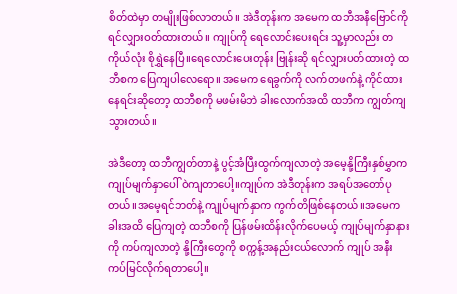စိတ်ထဲမှာ တမျိုးဖြစ်လာတယ်။ အဲဒီတုန်းက အမေက ထဘီအနီဗြောင်ကို ရင်လျှားဝတ်ထားတယ်။ ကျုပ်ကို ရေလောင်းပေးရင်း သူ့မှာလည်း တကိုယ်လုံး စိုရွှဲနေပြီ။ရေလောင်းပေးတုန်း ဗြုန်းဆို ရင်လျှားပတ်ထားတဲ့ ထဘီစက ပြေကျပါလေရော။ အမေက ရေခွက်ကို လက်တဖက်နဲ့ ကိုင်ထားနေရင်းဆိုတော့ ထဘီစကို မဖမ်းမိဘဲ ခါးလောက်အထိ ထဘီက ကျွတ်ကျသွားတယ်။

အဲဒီတော့ ထဘီကျွတ်တာနဲ့ ပွင့်အံပြီးထွက်ကျလာတဲ့ အမေ့နို့ကြီးနှစ်မွှာက ကျုပ်မျက်နှာပေါ် ဝဲကျတာပေါ့။ကျုပ်က အဲဒီတုန်းက အရပ်အတော်ပုတယ်။အမေ့ရင်ဘတ်နဲ့ ကျုပ်မျက်နှာက ကွက်တိဖြစ်နေတယ်။အမေက ခါးအထိ ပြေကျတဲ့ ထဘီစကို ပြန်ဖမ်းထိန်းလိုက်ပေမယ့် ကျုပ်မျက်နှာနားကို ကပ်ကျလာတဲ့ နို့ကြီးတွေကို စက္ကန့်အနည်းငယ်လောက် ကျုပ် အနီးကပ်မြင်လိုက်ရတာပေါ့။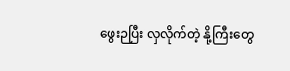ဖွေးဉပြီး လှလိုက်တဲ့ နို့ကြီးတွေ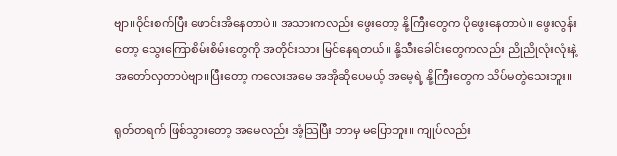ဗျာ။ဝိုင်းစက်ပြီး ဖောင်းအိနေတာပဲ။ အသားကလည်း ဖွေးတော့ နို့ကြီးတွေက ပိုဖွေးနေတာပဲ။ ဖွေးလွန်းတော့ သွေးကြောစိမ်းစိမ်းတွေကို အတိုင်းသား မြင်နေရတယ်။ နို့သီးခေါင်းတွေကလည်း ညိုညိုလုံးလုံးနဲ့ အတော်လှတာပဲဗျာ။ပြီးတော့ ကလေးအမေ အအိုဆိုပေမယ့် အမေ့ရဲ့ နို့ကြီးတွေက သိပ်မတွဲသေးဘူး။

ရုတ်တရက် ဖြစ်သွားတော့ အမေလည်း အံ့သြပြီး ဘာမှ မပြောဘူး။ ကျုပ်လည်း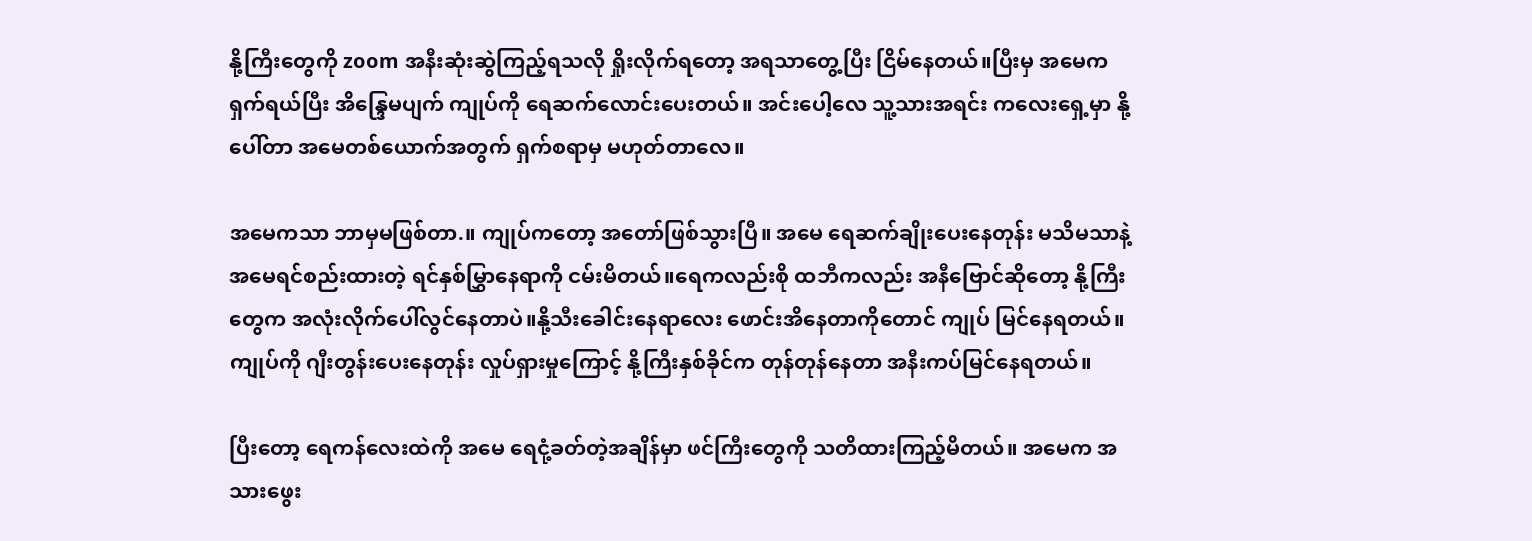နို့ကြီးတွေကို zoom အနီးဆုံးဆွဲကြည့်ရသလို ရှိုးလိုက်ရတော့ အရသာတွေ့ပြီး ငြိမ်နေတယ်။ပြီးမှ အမေက ရှက်ရယ်ပြီး အိန္ဒြေမပျက် ကျုပ်ကို ရေဆက်လောင်းပေးတယ်။ အင်းပေါ့လေ သူ့သားအရင်း ကလေးရှေ့မှာ နို့ပေါ်တာ အမေတစ်ယောက်အတွက် ရှက်စရာမှ မဟုတ်တာလေ။

အမေကသာ ဘာမှမဖြစ်တာ.။ ကျုပ်ကတော့ အတော်ဖြစ်သွားပြီ။ အမေ ရေဆက်ချိုးပေးနေတုန်း မသိမသာနဲ့ အမေရင်စည်းထားတဲ့ ရင်နှစ်မြွှာနေရာကို ငမ်းမိတယ်။ရေကလည်းစို ထဘီကလည်း အနီဗြောင်ဆိုတော့ နို့ကြီးတွေက အလုံးလိုက်ပေါ်လွင်နေတာပဲ။နို့သီးခေါင်းနေရာလေး ဖောင်းအိနေတာကိုတောင် ကျုပ် မြင်နေရတယ်။ကျုပ်ကို ဂျီးတွန်းပေးနေတုန်း လှုပ်ရှားမှုကြောင့် နို့ကြီးနှစ်ခိုင်က တုန်တုန်နေတာ အနီးကပ်မြင်နေရတယ်။

ပြီးတော့ ရေကန်လေးထဲကို အမေ ရေငုံ့ခတ်တဲ့အချိန်မှာ ဖင်ကြီးတွေကို သတိထားကြည့်မိတယ်။ အမေက အသားဖွေး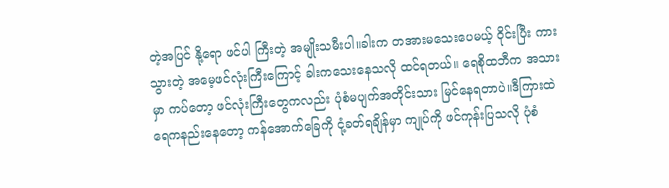တဲ့အပြင် နို့ရော ဖင်ပါ ကြီးတဲ့ အမျိုးသမီးပါ။ခါးက တအားမသေးပေမယ့် ဝိုင်းပြီး ကားသွားတဲ့ အမေ့ဖင်လုံးကြီးကြောင့် ခါးကသေးနေသလို ထင်ရတယ်။ ရေစိုထဘီက အသားမှာ ကပ်တော့ ဖင်လုံးကြီးတွေကလည်း ပုံစံမပျက်အတိုင်းသား မြင်နေရတာပဲ။ဒီကြားထဲ ရေကနည်းနေတော့ ကန်အောက်ခြေကို ငုံ့ခတ်ရချိန်မှာ ကျုပ်ကို ဖင်ကုန်းပြသလို ပုံစံ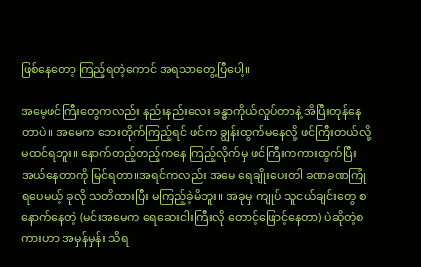ဖြစ်နေတော့ ကြည့်ရတဲ့ကောင် အရသာတွေ့ပြီပေါ့။

အမေ့ဖင်ကြီးတွေကလည်း နည်းနည်းလေး ခန္ဓာကိုယ်လှုပ်တာနဲ့ အိပြီးတုန်နေတာပဲ။ အမေက ဘေးတိုက်ကြည့်ရင် ဖင်က ချွန်းထွက်မနေလို့ ဖင်ကြီးတယ်လို့ မထင်ရဘူး။ နောက်တည့်တည့်ကနေ ကြည့်လိုက်မှ ဖင်ကြီးကကားထွက်ပြီး အယ်နေတာကို မြင်ရတာ။အရင်ကလည်း အမေ ရေချိုးပေးတါ ခဏခဏကြုံရပေမယ့် ခုလို သတိထားပြီး မကြည့်ခဲ့မိဘူး။ အခုမှ ကျုပ် သူငယ်ချင်းတွေ စနောက်နေတဲ့ (မင်းအမေက ရေဆေးငါးကြီးလို တောင့်ဖြောင့်နေတာ) ပဲဆိုတဲ့စကားဟာ အမှန်မှန်း သိရ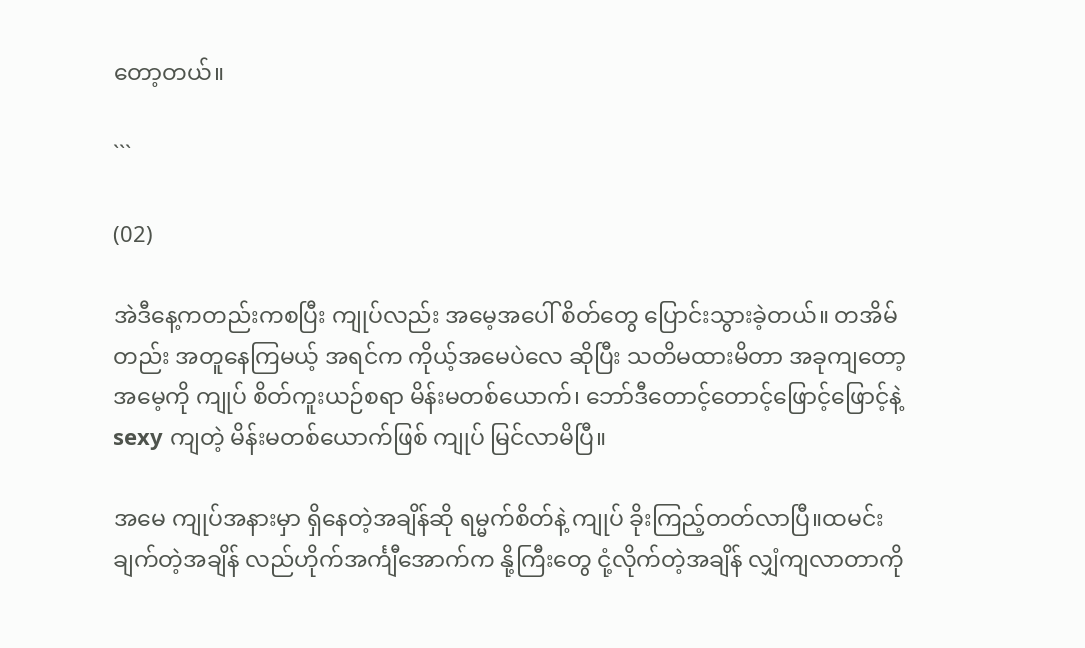တော့တယ်။

```

(02)

အဲဒီနေ့ကတည်းကစပြီး ကျုပ်လည်း အမေ့အပေါ် စိတ်တွေ ပြောင်းသွားခဲ့တယ်။ တအိမ်တည်း အတူနေကြမယ့် အရင်က ကိုယ့်အမေပဲလေ ဆိုပြီး သတိမထားမိတာ အခုကျတော့ အမေ့ကို ကျုပ် စိတ်ကူးယဉ်စရာ မိန်းမတစ်ယောက်၊ ဘော်ဒီတောင့်တောင့်ဖြောင့်ဖြောင့်နဲ့ sexy ကျတဲ့ မိန်းမတစ်ယောက်ဖြစ် ကျုပ် မြင်လာမိပြီ။

အမေ ကျုပ်အနားမှာ ရှိနေတဲ့အချိန်ဆို ရမ္မက်စိတ်နဲ့ ကျုပ် ခိုးကြည့်တတ်လာပြီ။ထမင်းချက်တဲ့အချိန် လည်ဟိုက်အင်္ကျီအောက်က နို့ကြီးတွေ ငုံ့လိုက်တဲ့အချိန် လျှံကျလာတာကို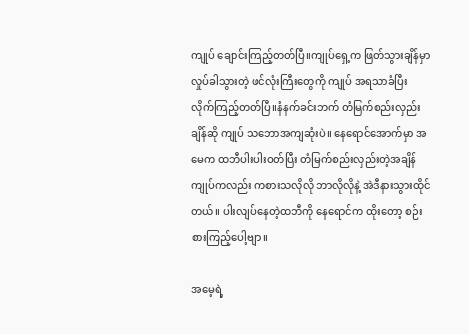ကျုပ် ချောင်းကြည့်တတ်ပြီ။ကျုပ်ရှေ့က ဖြတ်သွားချိန်မှာ လှုပ်ခါသွားတဲ့ ဖင်လုံးကြီးတွေကို ကျုပ် အရသာခံပြီး လိုက်ကြည့်တတ်ပြီ။နံနက်ခင်းဘက် တံမြက်စည်းလှည်းချိန်ဆို ကျုပ် သဘောအကျဆုံးပဲ။ နေရောင်အောက်မှာ အမေက ထဘီပါးပါးဝတ်ပြီး တံမြက်စည်းလှည်းတဲ့အချိန် ကျုပ်ကလည်း ကစားသလိုလို ဘာလိုလိုနဲ့ အဲဒီနားသွားထိုင်တယ်။ ပါးလျပ်နေတဲ့ထဘီကို နေရောင်က ထိုးတော့ စဉ်းစားကြည့်ပေါ့ဗျာ။

အမေ့ရဲ့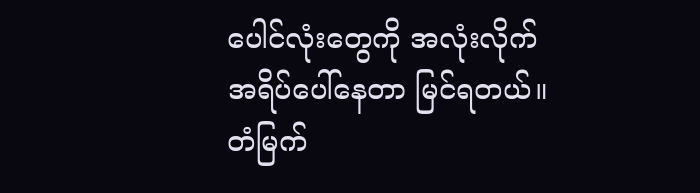ပေါင်လုံးတွေကို အလုံးလိုက်အရိပ်ပေါ်နေတာ မြင်ရတယ်။ တံမြက်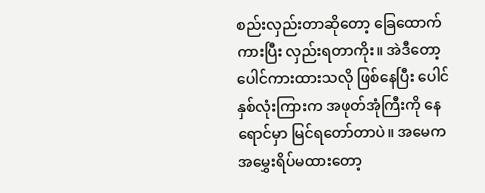စည်းလှည်းတာဆိုတော့ ခြေထောက်ကားပြီး လှည်းရတာကိုး။ အဲဒီတော့ ပေါင်ကားထားသလို ဖြစ်နေပြီး ပေါင်နှစ်လုံးကြားက အဖုတ်အုံကြီးကို နေရောင်မှာ မြင်ရတော်တာပဲ။ အမေက အမွှေးရိပ်မထားတော့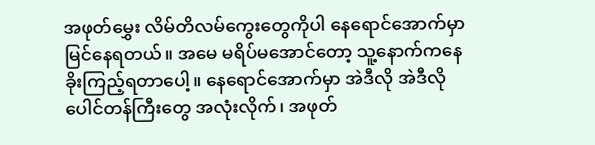အဖုတ်မွှေး လိမ်တိလမ်ကွေးတွေကိုပါ နေရောင်အောက်မှာ မြင်နေရတယ်။ အမေ မရိပ်မအောင်တော့ သူ့နောက်ကနေ ခိုးကြည့်ရတာပေါ့။ နေရောင်အောက်မှာ အဲဒီလို အဲဒီလိုပေါင်တန်ကြီးတွေ အလုံးလိုက်၊ အဖုတ်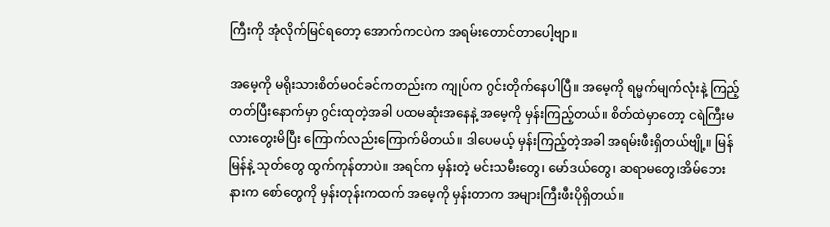ကြီးကို အုံလိုက်မြင်ရတော့ အောက်ကငပဲက အရမ်းတောင်တာပေါ့ဗျာ။

အမေ့ကို မရိုးသားစိတ်မဝင်ခင်ကတည်းက ကျုပ်က ဂွင်းတိုက်နေပါပြီ။ အမေ့ကို ရမ္မက်မျက်လုံးနဲ့ ကြည့်တတ်ပြီးနောက်မှာ ဂွင်းထုတဲ့အခါ ပထမဆုံးအနေနဲ့ အမေ့ကို မှန်းကြည့်တယ်။ စိတ်ထဲမှာတော့ ငရဲကြီးမလားတွေးမိပြီး ကြောက်လည်းကြောက်မိတယ်။ ဒါပေမယ့် မှန်းကြည့်တဲ့အခါ အရမ်းဖီးရှိတယ်ဗျို့။ မြန်မြန်နဲ့ သုတ်တွေ ထွက်ကုန်တာပဲ။ အရင်က မှန်းတဲ့ မင်းသမီးတွေ၊ မော်ဒယ်တွေ၊ ဆရာမတွေ၊အိမ်ဘေးနားက စော်တွေကို မှန်းတုန်းကထက် အမေ့ကို မှန်းတာက အများကြီးဖီးပိုရှိတယ်။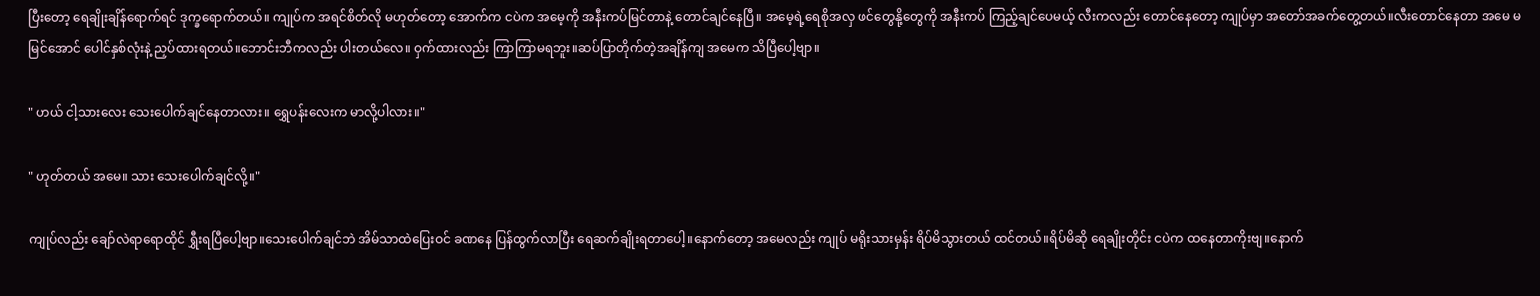ပြီးတော့ ရေချိုးချိန်ရောက်ရင် ဒုက္ခရောက်တယ်။ ကျုပ်က အရင်စိတ်လို မဟုတ်တော့ အောက်က ငပဲက အမေ့ကို အနီးကပ်မြင်တာနဲ့ တောင်ချင်နေပြီ။ အမေ့ရဲ့ရေစိုအလှ ဖင်တွေနို့တွေကို အနီးကပ် ကြည့်ချင်ပေမယ့် လီးကလည်း တောင်နေတော့ ကျုပ်မှာ အတော်အခက်တွေ့တယ်။လီးတောင်နေတာ အမေ မမြင်အောင် ပေါင်နှစ်လုံးနဲ့ ညှပ်ထားရတယ်။ဘောင်းဘီကလည်း ပါးတယ်လေ။ ဝှက်ထားလည်း ကြာကြာမရဘူး။ဆပ်ပြာတိုက်တဲ့အချိန်ကျ အမေက သိပြီပေါ့ဗျာ။

" ဟယ် ငါ့သားလေး သေးပေါက်ချင်နေတာလား။ ရွှေပန်းလေးက မာလို့ပါလား။"

" ဟုတ်တယ် အမေ။ သား သေးပေါက်ချင်လို့။"

ကျုပ်လည်း ချော်လဲရာရောထိုင် ရွှီးရပြီပေါ့ဗျာ။သေးပေါက်ချင်ဘဲ အိမ်သာထဲပြေးဝင် ခဏနေ ပြန်ထွက်လာပြီး ရေဆက်ချိုးရတာပေါ့။နောက်တော့ အမေလည်း ကျုပ် မရိုးသားမှန်း ရိပ်မိသွားတယ် ထင်တယ်။ရိပ်မိဆို ရေချိုးတိုင်း ငပဲက ထနေတာကိုးဗျ။နောက်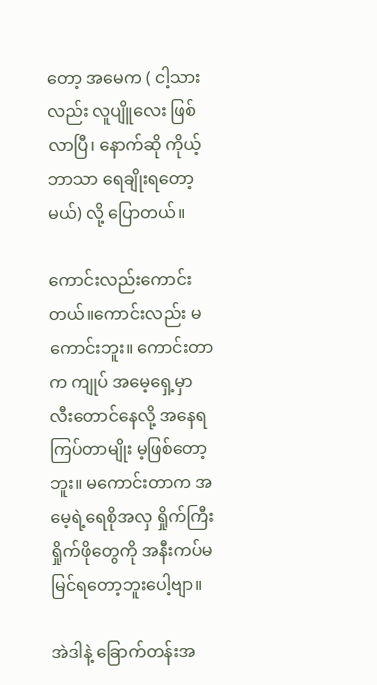တော့ အမေက ( ငါ့သားလည်း လူပျိူလေး ဖြစ်လာပြီ၊ နောက်ဆို ကိုယ့်ဘာသာ ရေချိုးရတော့မယ်) လို့ ပြောတယ်။

ကောင်းလည်းကောင်းတယ်။ကောင်းလည်း မကောင်းဘူး။ ကောင်းတာက ကျုပ် အမေ့ရှေ့မှာ လီးတောင်နေလို့ အနေရကြပ်တာမျိုး မ့ဖြစ်တော့ဘူး။ မကောင်းတာက အမေ့ရဲ့ရေစိုအလှ ရှိုက်ကြီးရှိုက်ဖိုတွေကို အနီးကပ်မမြင်ရတော့ဘူးပေါ့ဗျာ။

အဲဒါနဲ့ ခြောက်တန်းအ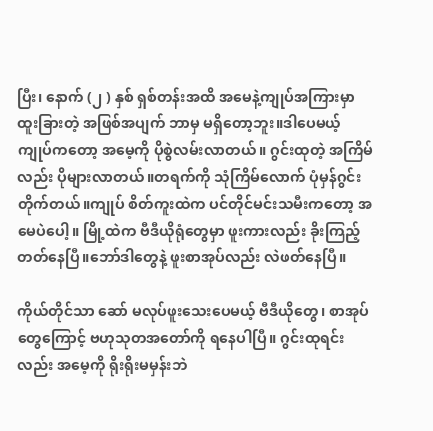ပြီး၊ နောက် (၂ ) နှစ် ရှစ်တန်းအထိ အမေနဲ့ကျုပ်အကြားမှာ ထူးခြားတဲ့ အဖြစ်အပျက် ဘာမှ မရှိတော့ဘူး။ဒါပေမယ့် ကျုပ်ကတော့ အမေ့ကို ပိုစွဲလမ်းလာတယ်။ ဂွင်းထုတဲ့ အကြိမ်လည်း ပိုများလာတယ်။တရက်ကို သုံကြိမ်လောက် ပုံမှန်ဂွင်းတိုက်တယ်။ကျုပ် စိတ်ကူးထဲက ပင်တိုင်မင်းသမီးကတော့ အမေပဲပေါ့။ မြို့ထဲက ဗီဒီယိုရုံတွေမှာ ဖူးကားလည်း ခိုးကြည့်တတ်နေပြီ။ဘော်ဒါတွေနဲ့ ဖူးစာအုပ်လည်း လဲဖတ်နေပြီ။

ကိုယ်တိုင်သာ ဆော် မလုပ်ဖူးသေးပေမယ့် ဗီဒီယိုတွေ၊ စာအုပ်တွေကြောင့် ဗဟုသုတအတော်ကို ရနေပါပြီ။ ဂွင်းထုရင်းလည်း အမေ့ကို ရိုးရိုးမမှန်းဘဲ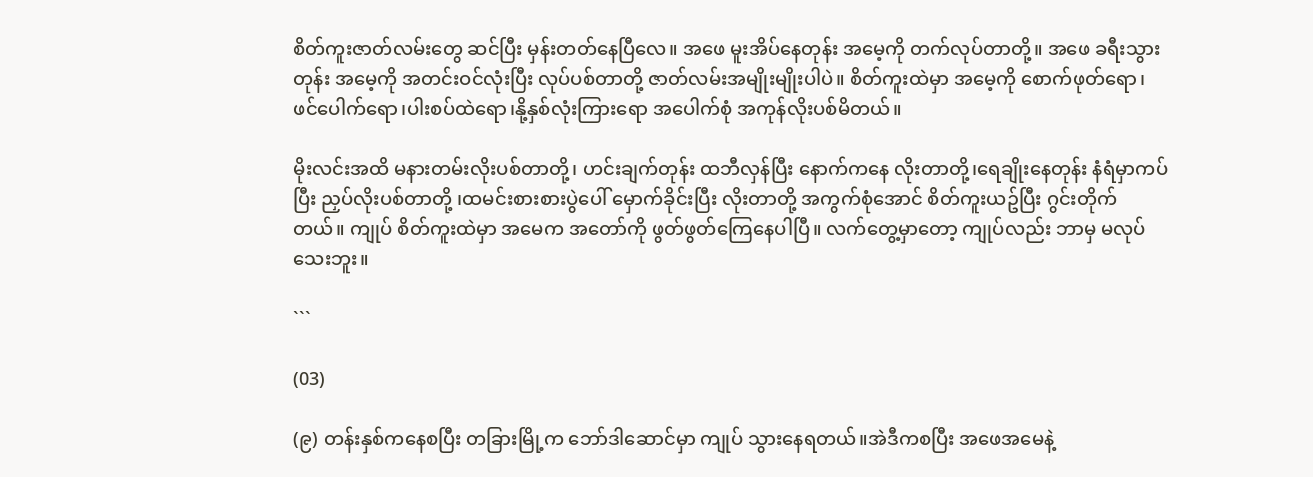စိတ်ကူးဇာတ်လမ်းတွေ ဆင်ပြီး မှန်းတတ်နေပြီလေ။ အဖေ မူးအိပ်နေတုန်း အမေ့ကို တက်လုပ်တာတို့။ အဖေ ခရီးသွားတုန်း အမေ့ကို အတင်းဝင်လုံးပြီး လုပ်ပစ်တာတို့ ဇာတ်လမ်းအမျိုးမျိုးပါပဲ။ စိတ်ကူးထဲမှာ အမေ့ကို စောက်ဖုတ်ရော၊ ဖင်ပေါက်ရော၊ပါးစပ်ထဲရော၊နို့နှစ်လုံးကြားရော အပေါက်စုံ အကုန်လိုးပစ်မိတယ်။

မိုးလင်းအထိ မနားတမ်းလိုးပစ်တာတို့၊ ဟင်းချက်တုန်း ထဘီလှန်ပြီး နောက်ကနေ လိုးတာတို့၊ရေချိုးနေတုန်း နံရံမှာကပ်ပြီး ညှပ်လိုးပစ်တာတို့ ၊ထမင်းစားစားပွဲပေါ် မှောက်ခိုင်းပြီး လိုးတာတို့ အကွက်စုံအောင် စိတ်ကူးယဥ်ပြီး ဂွင်းတိုက်တယ်။ ကျုပ် စိတ်ကူးထဲမှာ အမေက အတော်ကို ဖွတ်ဖွတ်ကြေနေပါပြီ။ လက်တွေ့မှာတော့ ကျုပ်လည်း ဘာမှ မလုပ်သေးဘူး။

```

(03)

(၉) တန်းနှစ်ကနေစပြီး တခြားမြို့က ဘော်ဒါဆောင်မှာ ကျုပ် သွားနေရတယ်။အဲဒီကစပြီး အဖေအမေနဲ့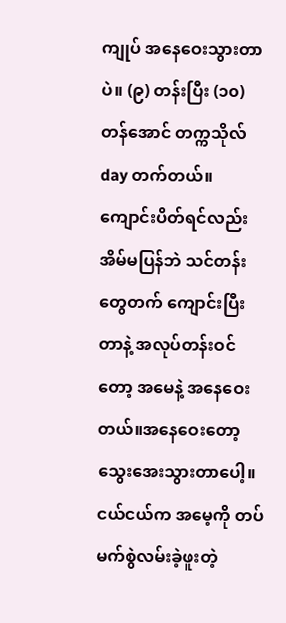ကျုပ် အနေဝေးသွားတာပဲ။ (၉) တန်းပြီး (၁၀) တန်အောင် တက္ကသိုလ် day တက်တယ်။ ကျောင်းပိတ်ရင်လည်း အိမ်မပြန်ဘဲ သင်တန်းတွေတက် ကျောင်းပြီးတာနဲ့ အလုပ်တန်းဝင်တော့ အမေနဲ့ အနေဝေးတယ်။အနေဝေးတော့ သွေးအေးသွားတာပေါ့။ငယ်ငယ်က အမေ့ကို တပ်မက်စွဲလမ်းခဲ့ဖူးတဲ့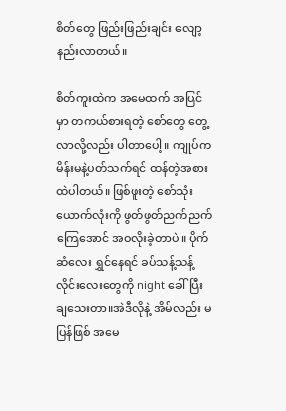စိတ်တွေ ဖြည်းဖြည်းချင်း လျော့နည်းလာတယ်။

စိတ်ကူးထဲက အမေထက် အပြင်မှာ တကယ်စားရတဲ့ စော်တွေ တွေ့လာလို့လည်း ပါတာပေါ့။ ကျုပ်က မိန်းမနဲ့ပတ်သက်ရင် ထန်တဲ့အစားထဲပါတယ်။ ဖြစ်ဖူးတဲ့ စော်သုံးယောက်လုံးကို ဖွတ်ဖွတ်ညက်ညက်ကြေအောင် အဝလိုးခဲ့တာပဲ။ ပိုက်ဆံလေး ရွှင်နေရင် ခပ်သန့်သန့်လိုင်းလေးတွေကို night ခေါ်ပြီး ချသေးတာ။အဲဒီလိုနဲ့ အိမ်လည်း မပြန်ဖြစ် အမေ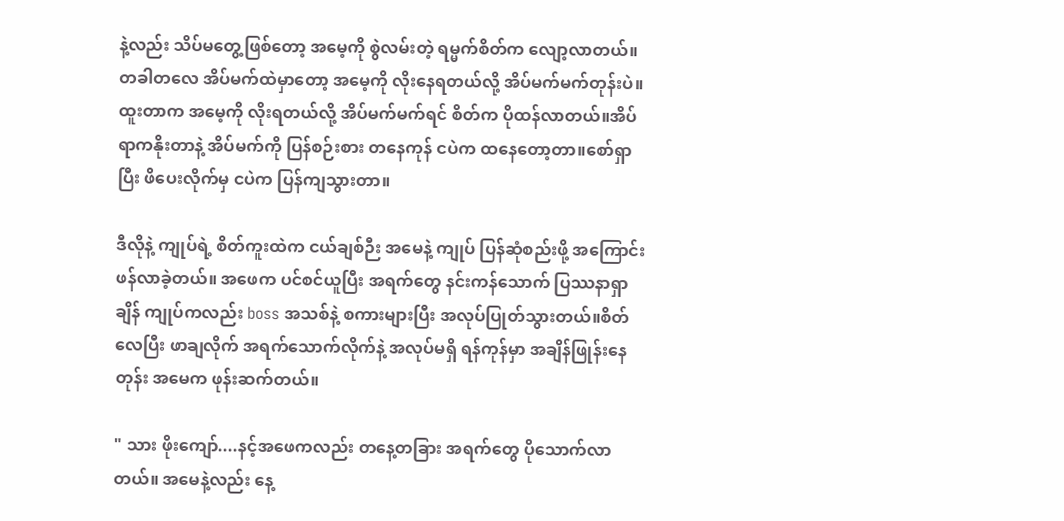နဲ့လည်း သိပ်မတွေ့ဖြစ်တော့ အမေ့ကို စွဲလမ်းတဲ့ ရမ္မက်စိတ်က လျော့လာတယ်။ တခါတလေ အိပ်မက်ထဲမှာတော့ အမေ့ကို လိုးနေရတယ်လို့ အိပ်မက်မက်တုန်းပဲ။ထူးတာက အမေ့ကို လိုးရတယ်လို့ အိပ်မက်မက်ရင် စိတ်က ပိုထန်လာတယ်။အိပ်ရာကနိုးတာနဲ့ အိပ်မက်ကို ပြန်စဉ်းစား တနေကုန် ငပဲက ထနေတော့တာ။စော်ရှာပြီး ဖိပေးလိုက်မှ ငပဲက ပြန်ကျသွားတာ။

ဒီလိုနဲ့ ကျုပ်ရဲ့ စိတ်ကူးထဲက ငယ်ချစ်ဉီး အမေနဲ့ ကျုပ် ပြန်ဆုံစည်းဖို့ အကြောင်းဖန်လာခဲ့တယ်။ အဖေက ပင်စင်ယူပြီး အရက်တွေ နင်းကန်သောက် ပြဿနာရှာချိန် ကျုပ်ကလည်း boss အသစ်နဲ့ စကားများပြီး အလုပ်ပြုတ်သွားတယ်။စိတ်လေပြီး ဖာချလိုက် အရက်သောက်လိုက်နဲ့ အလုပ်မရှိ ရန်ကုန်မှာ အချိန်ဖြုန်းနေတုန်း အမေက ဖုန်းဆက်တယ်။

" သား ဖိုးကျော်....နင့်အဖေကလည်း တနေ့တခြား အရက်တွေ ပိုသောက်လာတယ်။ အမေနဲ့လည်း နေ့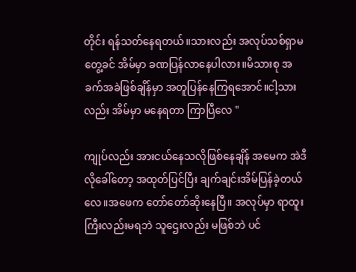တိုင်း ရန်သတ်နေရတယ်။သားလည်း အလုပ်သစ်ရှာမတွေ့ခင် အိမ်မှာ ခဏပြန်လာနေပါလား။မိသားစု အခက်အခဲဖြစ်ချိန်မှာ အတူပြန်နေကြရအောင်။ငါ့သားလည်း အိမ်မှာ မနေရတာ ကြာပြီလေ "

ကျုပ်လည်း အားငယ်နေသလိုဖြစ်နေချိန် အမေက အဲဒီလိုခေါ်တော့ အထုတ်ပြင်ပြီး ချက်ချင်းအိမ်ပြန်ခဲ့တယ်လေ။အဖေက တော်တော်ဆိုးနေပြီ။ အလုပ်မှာ ရာထူးကြီးလည်းမရဘဲ သူဌေးလည်း မဖြစ်ဘဲ ပင်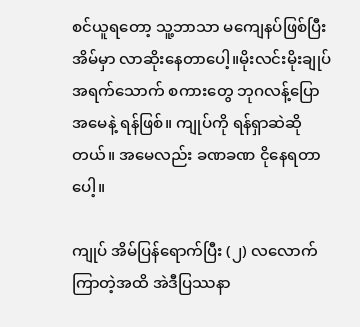စင်ယူရတော့ သူ့ဘာသာ မကျေနပ်ဖြစ်ပြီး အိမ်မှာ လာဆိုးနေတာပေါ့။မိုးလင်းမိုးချုပ် အရက်သောက် စကားတွေ ဘုဂလန့်ပြော အမေနဲ့ ရန်ဖြစ်။ ကျုပ်ကို ရန်ရှာဆဲဆိုတယ်။ အမေလည်း ခဏခဏ ငိုနေရတာပေါ့။

ကျုပ် အိမ်ပြန်ရောက်ပြီး (၂) လလောက်ကြာတဲ့အထိ အဲဒီပြဿနာ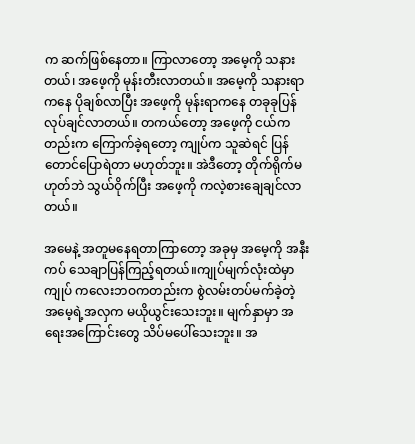က ဆက်ဖြစ်နေတာ။ ကြာလာတော့ အမေ့ကို သနားတယ်၊ အဖေ့ကို မုန်းတီးလာတယ်။ အမေ့ကို သနားရာကနေ ပိုချစ်လာပြီး အဖေ့ကို မုန်းရာကနေ တခုခုပြန်လုပ်ချင်လာတယ်။ တကယ်တော့ အဖေ့ကို ငယ်ကတည်းက ကြောက်ခဲ့ရတော့ ကျုပ်က သူဆဲရင် ပြန်တောင်ပြောရဲတာ မဟုတ်ဘူး။ အဲဒီတော့ တိုက်ရိုက်မဟုတ်ဘဲ သွယ်ဝိုက်ပြီး အဖေ့ကို ကလဲ့စားချေချင်လာတယ်။

အမေနဲ့ အတူမနေရတာကြာတော့ အခုမှ အမေ့ကို အနီးကပ် သေချာပြန်ကြည့်ရတယ်။ကျုပ်မျက်လုံးထဲမှာ ကျုပ် ကလေးဘဝကတည်းက စွဲလမ်းတပ်မက်ခဲ့တဲ့ အမေ့ရဲ့အလှက မယိုယွင်းသေးဘူး။ မျက်နှာမှာ အရေးအကြောင်းတွေ သိပ်မပေါ်သေးဘူး။ အ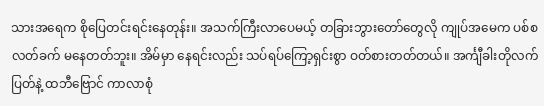သားအရေက စိုပြေတင်းရင်းနေတုန်း။ အသက်ကြီးလာပေမယ့် တခြားဘွားတော်တွေလို ကျုပ်အမေက ပစ်စလတ်ခက် မနေတတ်ဘူး။ အိမ်မှာ နေရင်းလည်း သပ်ရပ်ကြော့ရှင်းစွာ ဝတ်စားတတ်တယ်။ အင်္ကျီခါးတိုလက်ပြတ်နဲ့ ထဘီဗြောင် ကာလာစုံ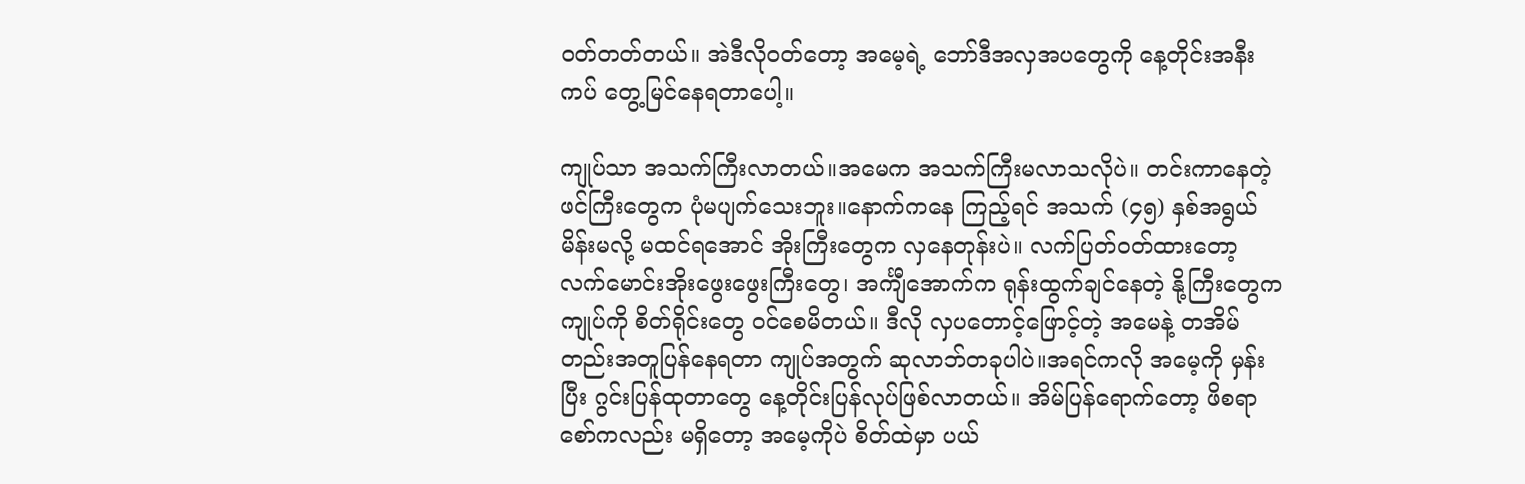ဝတ်တတ်တယ်။ အဲဒီလိုဝတ်တော့ အမေ့ရဲ့ ဘော်ဒီအလှအပတွေကို နေ့တိုင်းအနီးကပ် တွေ့မြင်နေရတာပေါ့။

ကျုပ်သာ အသက်ကြီးလာတယ်။အမေက အသက်ကြီးမလာသလိုပဲ။ တင်းကာနေတဲ့ ဖင်ကြီးတွေက ပုံမပျက်သေးဘူး။နောက်ကနေ ကြည့်ရင် အသက် (၄၅) နှစ်အရွယ်မိန်းမလို့ မထင်ရအောင် အိုးကြီးတွေက လှနေတုန်းပဲ။ လက်ပြတ်ဝတ်ထားတော့ လက်မောင်းအိုးဖွေးဖွေးကြီးတွေ၊ အင်္ကျီအောက်က ရုန်းထွက်ချင်နေတဲ့ နို့ကြီးတွေက ကျုပ်ကို စိတ်ရိုင်းတွေ ဝင်စေမိတယ်။ ဒီလို လှပတောင့်ဖြောင့်တဲ့ အမေနဲ့ တအိမ်တည်းအတူပြန်နေရတာ ကျုပ်အတွက် ဆုလာဘ်တခုပါပဲ။အရင်ကလို အမေ့ကို မှန်းပြီး ဂွင်းပြန်ထုတာတွေ နေ့တိုင်းပြန်လုပ်ဖြစ်လာတယ်။ အိမ်ပြန်ရောက်တော့ ဖိစရာစော်ကလည်း မရှိတော့ အမေ့ကိုပဲ စိတ်ထဲမှာ ပယ်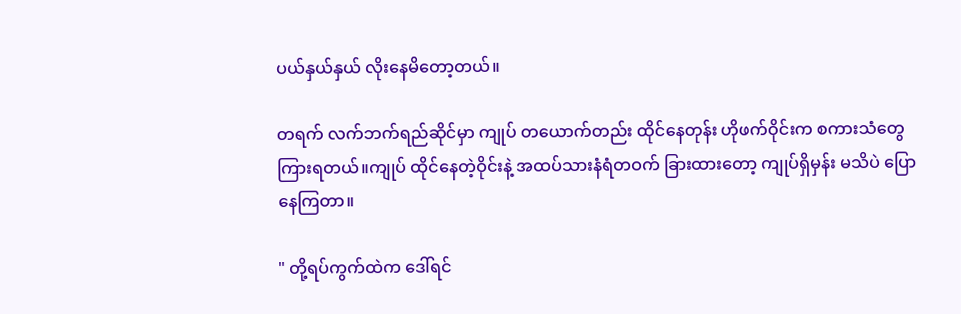ပယ်နှယ်နှယ် လိုးနေမိတော့တယ်။

တရက် လက်ဘက်ရည်ဆိုင်မှာ ကျုပ် တယောက်တည်း ထိုင်နေတုန်း ဟိုဖက်ဝိုင်းက စကားသံတွေ ကြားရတယ်။ကျုပ် ထိုင်နေတဲ့ဝိုင်းနဲ့ အထပ်သားနံရံတဝက် ခြားထားတော့ ကျုပ်ရှိမှန်း မသိပဲ ပြောနေကြတာ။

" တို့ရပ်ကွက်ထဲက ဒေါ်ရင်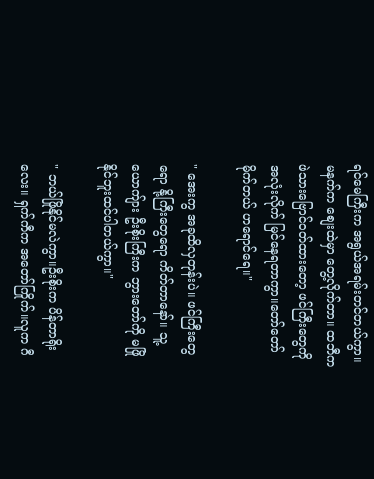ရင်မေကြီးက အရွယ်အရမ်းတင်တယ်ကွာ။ မနက်က စျေးထဲမှာ တွေ့လိုက်တာ။ ထဘီက ဖဲသားဗြောင်ဝတ်ထားတော့ ဖင်ကြီးတွေကို အလုံးလိုက် မြင်နေရတာကွာ။တော်တော်မိုက်တယ် ဟရောင်ရေ။"

" အေးကွ အခုထိလှတုန်းပဲ။ ဖင်ကြီးတွေရော နို့ကြီးတွေရော ကိတ်တာနော်။ သူ့ယောကျ်ား ဦးစိုးကြီးက ဘွားတော်ကို မဖြိုနိုင်ဘူးထင်ပါတယ်ကွာ။"

" ဘယ်ဖြိုနိုင်မလဲကွာ။ဦးစိုးက ပိန်တာရိုးလေး။ ရှက်ကီက အတော်ကြိုက်။လူက ဂီ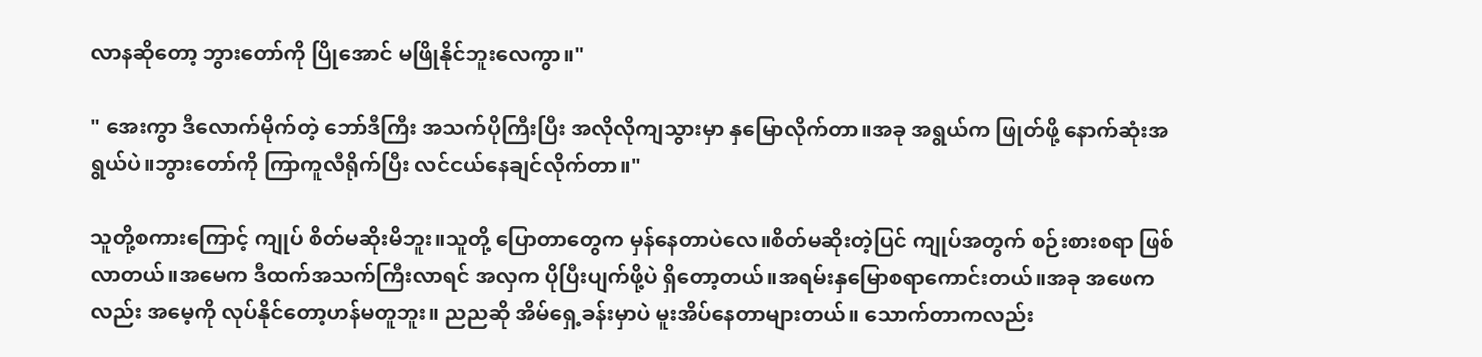လာနဆိုတော့ ဘွားတော်ကို ပြိုအောင် မဖြိုနိုင်ဘူးလေကွာ။"

" အေးကွာ ဒီလောက်မိုက်တဲ့ ဘော်ဒီကြီး အသက်ပိုကြီးပြီး အလိုလိုကျသွားမှာ နှမြောလိုက်တာ။အခု အရွယ်က ဖြုတ်ဖို့ နောက်ဆုံးအရွယ်ပဲ။ဘွားတော်ကို ကြာကူလီရိုက်ပြီး လင်ငယ်နေချင်လိုက်တာ။"

သူတို့စကားကြောင့် ကျုပ် စိတ်မဆိုးမိဘူး။သူတို့ ပြောတာတွေက မှန်နေတာပဲလေ။စိတ်မဆိုးတဲ့ပြင် ကျုပ်အတွက် စဉ်းစားစရာ ဖြစ်လာတယ်။အမေက ဒီထက်အသက်ကြီးလာရင် အလှက ပိုပြီးပျက်ဖို့ပဲ ရှိတော့တယ်။အရမ်းနှမြောစရာကောင်းတယ်။အခု အဖေကလည်း အမေ့ကို လုပ်နိုင်တော့ဟန်မတူဘူး။ ညညဆို အိမ်ရှေ့ခန်းမှာပဲ မူးအိပ်နေတာများတယ်။ သောက်တာကလည်း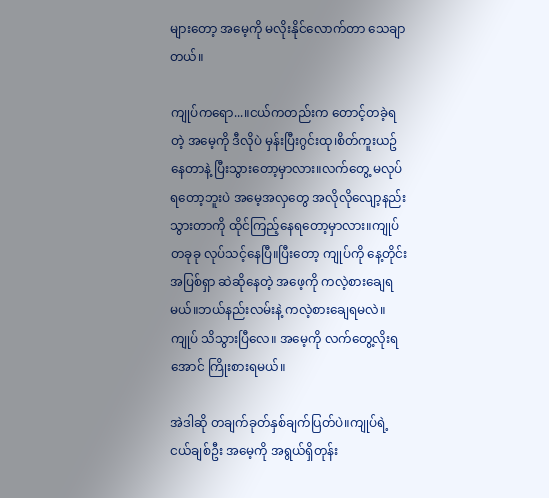များတော့ အမေ့ကို မလိုးနိုင်လောက်တာ သေချာတယ်။

ကျုပ်ကရော...။ငယ်ကတည်းက တောင့်တခဲ့ရတဲ့ အမေ့ကို ဒီလိုပဲ မှန်းပြီးဂွင်းထု၊စိတ်ကူးယဥ်နေတာနဲ့ ပြီးသွားတော့မှာလား။လက်တွေ့ မလုပ်ရတော့ဘူးပဲ အမေ့အလှတွေ အလိုလိုလျော့နည်းသွားတာကို ထိုင်ကြည့်နေရတော့မှာလား။ကျုပ် တခုခု လုပ်သင့်နေပြီ။ပြီးတော့ ကျုပ်ကို နေ့တိုင်းအပြစ်ရှာ ဆဲဆိုနေတဲ့ အဖေ့ကို ကလဲ့စားချေရမယ်။ဘယ်နည်းလမ်းနဲ့ ကလဲ့စားချေရမလဲ။ကျုပ် သိသွားပြီလေ။ အမေ့ကို လက်တွေ့လိုးရအောင် ကြိုးစားရမယ်။

အဲဒါဆို တချက်ခုတ်နှစ်ချက်ပြတ်ပဲ။ကျုပ်ရဲ့ငယ်ချစ်ဦး အမေ့ကို အရွယ်ရှိတုန်း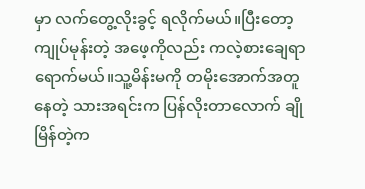မှာ လက်တွေ့လိုးခွင့် ရလိုက်မယ်။ပြီးတော့ ကျုပ်မုန်းတဲ့ အဖေ့ကိုလည်း ကလဲ့စားချေရာရောက်မယ်။သူ့မိန်းမကို တမိုးအောက်အတူနေတဲ့ သားအရင်းက ပြန်လိုးတာလောက် ချိုမြိန်တဲ့က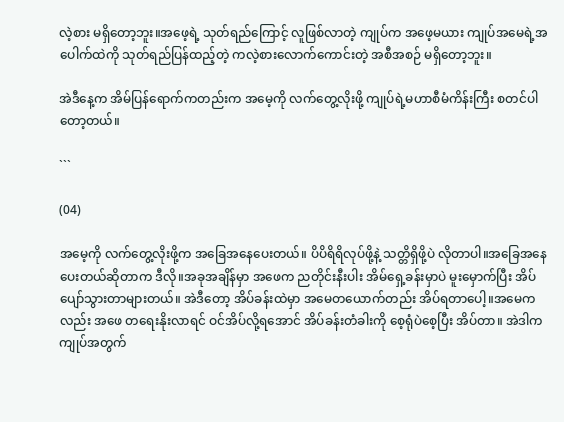လဲ့စား မရှိတော့ဘူး။အဖေ့ရဲ့ သုတ်ရည်ကြောင့် လူဖြစ်လာတဲ့ ကျုပ်က အဖေ့မယား ကျုပ်အမေရဲ့အပေါက်ထဲကို သုတ်ရည်ပြန်ထည့်တဲ့ ကလဲ့စားလောက်ကောင်းတဲ့ အစီအစဉ် မရှိတော့ဘူး။

အဲဒီနေ့က အိမ်ပြန်ရောက်ကတည်းက အမေ့ကို လက်တွေ့လိုးဖို့ ကျုပ်ရဲ့မဟာစီမံကိန်းကြီး စတင်ပါတော့တယ်။

```

(04)

အမေ့ကို လက်တွေ့လိုးဖို့က အခြေအနေပေးတယ်။ ပိပိရိရိလုပ်ဖို့နဲ့ သတ္တိရှိဖို့ပဲ လိုတာပါ။အခြေအနေပေးတယ်ဆိုတာက ဒီလို။အခုအချိန်မှာ အဖေက ညတိုင်းနီးပါး အိမ်ရှေ့ခန်းမှာပဲ မူးမှောက်ပြီး အိပ်ပျော်သွားတာများတယ်။ အဲဒီတော့ အိပ်ခန်းထဲမှာ အမေတယောက်တည်း အိပ်ရတာပေါ့။အမေကလည်း အဖေ တရေးနိုးလာရင် ဝင်အိပ်လို့ရအောင် အိပ်ခန်းတံခါးကို စေ့ရုံပဲစေ့ပြီး အိပ်တာ။ အဲဒါက ကျုပ်အတွက်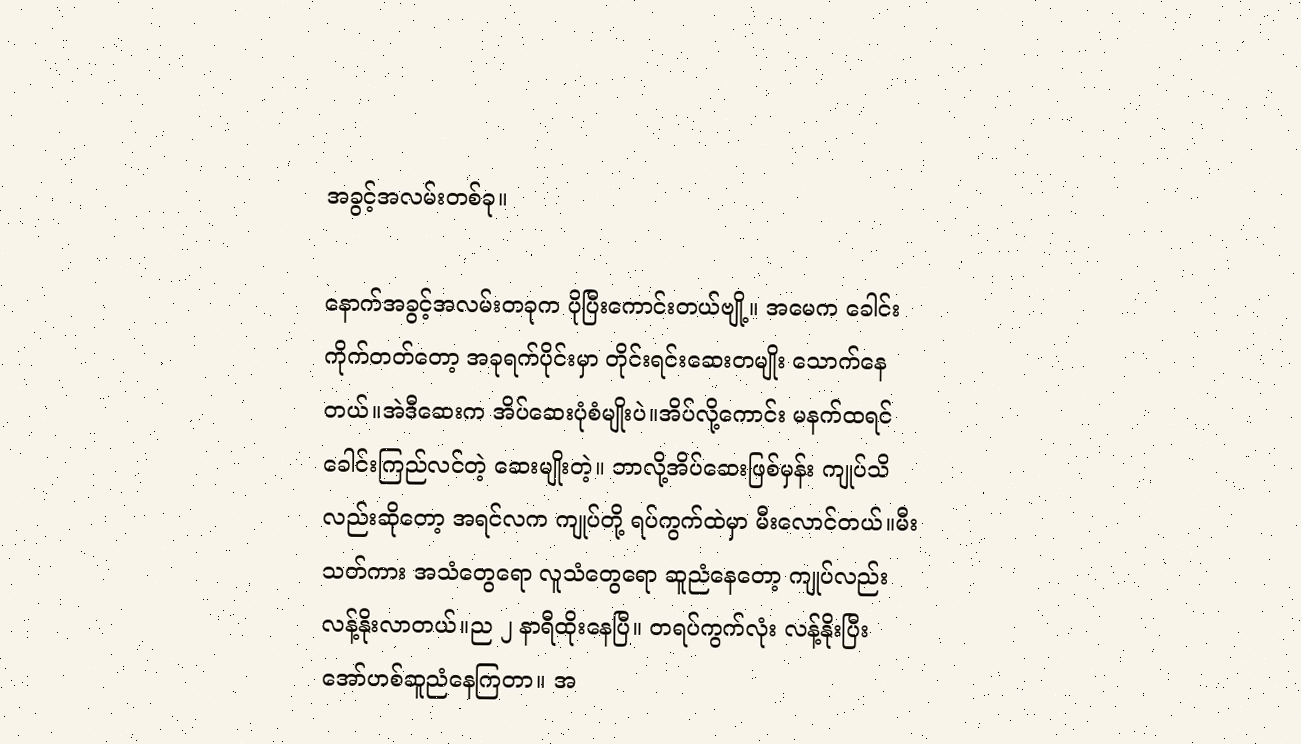အခွင့်အလမ်းတစ်ခု။

နောက်အခွင့်အလမ်းတခုက ပိုပြီးကောင်းတယ်ဗျို့။ အမေက ခေါင်းကိုက်တတ်တော့ အခုရက်ပိုင်းမှာ တိုင်းရင်းဆေးတမျိုး သောက်နေတယ်။အဲဒီဆေးက အိပ်ဆေးပုံစံမျိုးပဲ။အိပ်လို့ကောင်း မနက်ထရင် ခေါင်းကြည်လင်တဲ့ ဆေးမျိုးတဲ့။ ဘာလို့အိပ်ဆေးဖြစ်မှန်း ကျုပ်သိလည်းဆိုတော့ အရင်လက ကျုပ်တို့ ရပ်ကွက်ထဲမှာ မီးလောင်တယ်။မီးသတ်ကား အသံတွေရော လူသံတွေရော ဆူညံနေတော့ ကျုပ်လည်း လန့်နိုးလာတယ်။ည ၂ နာရီထိုးနေပြီ။ တရပ်ကွက်လုံး လန့်နိုးပြီး အော်ဟစ်ဆူညံနေကြတာ။ အ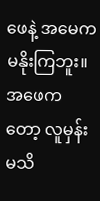ဖေနဲ့ အမေက မနိုးကြဘူး။အဖေကတော့ လူမှန်းမသိ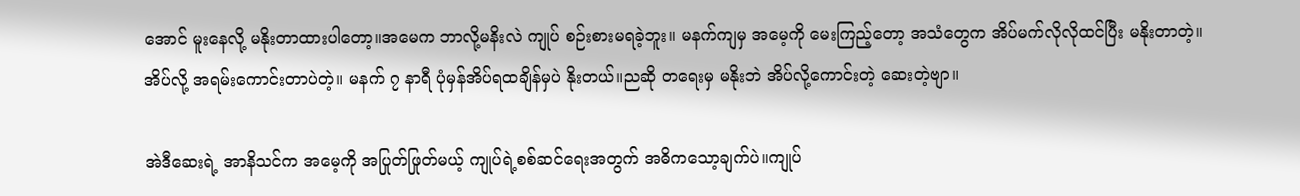အောင် မူးနေလို့ မနိုးတာထားပါတော့။အမေက ဘာလို့မနိးလဲ ကျုပ် စဉ်းစားမရခဲ့ဘူး။ မနက်ကျမှ အမေ့ကို မေးကြည့်တော့ အသံတွေက အိပ်မက်လိုလိုထင်ပြီး မနိုးတာတဲ့။ အိပ်လို့ အရမ်းကောင်းတာပဲတဲ့။ မနက် ၇ နာရီ ပုံမှန်အိပ်ရထချိန်မှပဲ နိုးတယ်။ညဆို တရေးမှ မနိုးဘဲ အိပ်လို့ကောင်းတဲ့ ဆေးတဲ့ဗျာ။

အဲဒီဆေးရဲ့ အာနိသင်က အမေ့ကို အပြုတ်ဖြုတ်မယ့် ကျုပ်ရဲ့စစ်ဆင်ရေးအတွက် အဓိကသော့ချက်ပဲ။ကျုပ်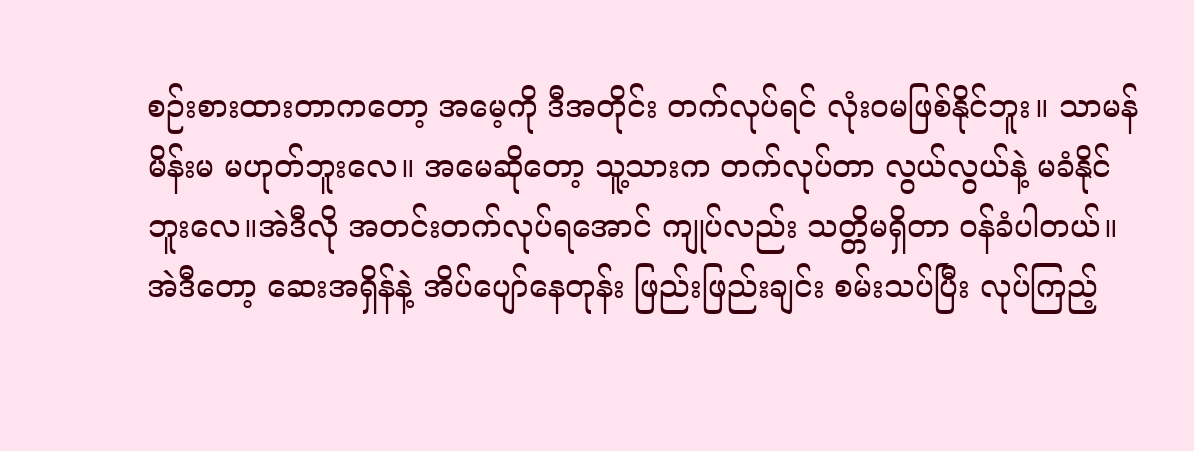စဉ်းစားထားတာကတော့ အမေ့ကို ဒီအတိုင်း တက်လုပ်ရင် လုံးဝမဖြစ်နိုင်ဘူး။ သာမန်မိန်းမ မဟုတ်ဘူးလေ။ အမေဆိုတော့ သူ့သားက တက်လုပ်တာ လွယ်လွယ်နဲ့ မခံနိုင်ဘူးလေ။အဲဒီလို အတင်းတက်လုပ်ရအောင် ကျုပ်လည်း သတ္တိမရှိတာ ဝန်ခံပါတယ်။အဲဒီတော့ ဆေးအရှိန်နဲ့ အိပ်ပျော်နေတုန်း ဖြည်းဖြည်းချင်း စမ်းသပ်ပြီး လုပ်ကြည့်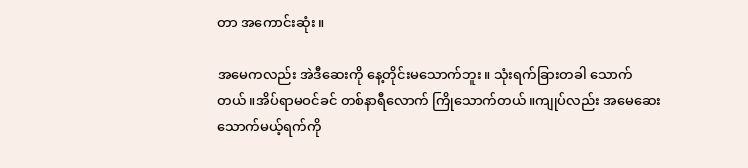တာ အကောင်းဆုံး။

အမေကလည်း အဲဒီဆေးကို နေ့တိုင်းမသောက်ဘူး။ သုံးရက်ခြားတခါ သောက်တယ်။အိပ်ရာမဝင်ခင် တစ်နာရီလောက် ကြိုသောက်တယ်။ကျုပ်လည်း အမေဆေးသောက်မယ့်ရက်ကို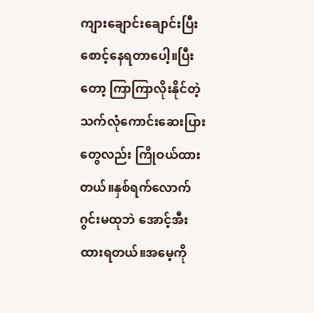ကျားချောင်းချောင်းပြီး စောင့်နေရတာပေါ့။ပြီးတော့ ကြာကြာလိုးနိုင်တဲ့ သက်လုံကောင်းဆေးပြားတွေလည်း ကြိုဝယ်ထားတယ်။နှစ်ရက်လောက် ဂွင်းမထုဘဲ အောင့်အီးထားရတယ်။အမေ့ကို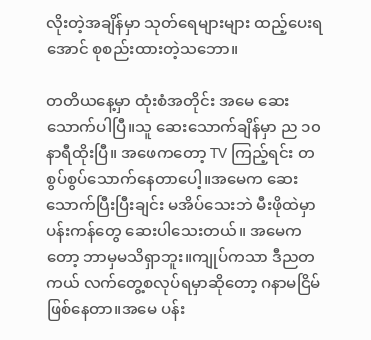လိုးတဲ့အချိန်မှာ သုတ်ရေများများ ထည့်ပေးရအောင် စုစည်းထားတဲ့သဘော။

တတိယနေ့မှာ ထုံးစံအတိုင်း အမေ ဆေးသောက်ပါပြီ။သူ ဆေးသောက်ချိန်မှာ ည ၁၀ နာရီထိုးပြီ။ အဖေကတော့ TV ကြည့်ရင်း တစွပ်စွပ်သောက်နေတာပေါ့။အမေက ဆေးသောက်ပြီးပြီးချင်း မအိပ်သေးဘဲ မီးဖိုထဲမှာ ပန်းကန်တွေ ဆေးပါသေးတယ်။ အမေကတော့ ဘာမှမသိရှာဘူး။ကျုပ်ကသာ ဒီညတကယ် လက်တွေ့စလုပ်ရမှာဆိုတော့ ဂနာမငြိမ် ဖြစ်နေတာ။အမေ ပန်း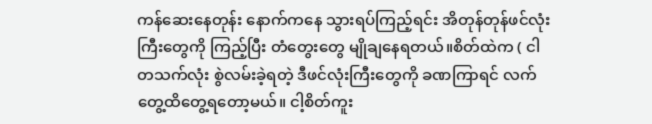ကန်ဆေးနေတုန်း နောက်ကနေ သွားရပ်ကြည့်ရင်း အိတုန်တုန်ဖင်လုံးကြီးတွေကို ကြည့်ပြီး တံတွေးတွေ မျိုချနေရတယ်။စိတ်ထဲက ( ငါ တသက်လုံး စွဲလမ်းခဲ့ရတဲ့ ဒီဖင်လုံးကြီးတွေကို ခဏကြာရင် လက်တွေ့ထိတွေ့ရတော့မယ်။ ငါ့စိတ်ကူး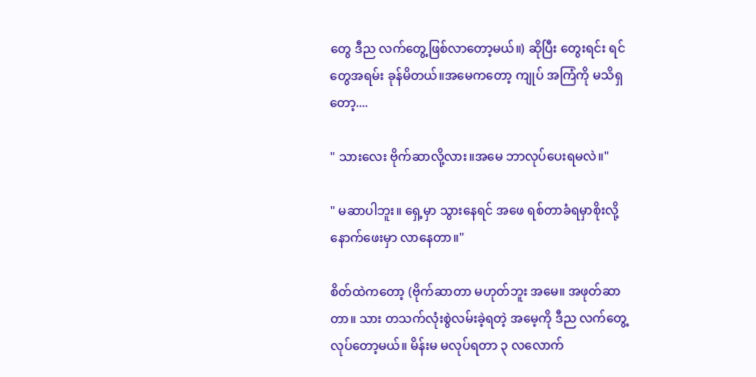တွေ ဒီည လက်တွေ့ဖြစ်လာတော့မယ်။) ဆိုပြီး တွေးရင်း ရင်တွေအရမ်း ခုန်မိတယ်။အမေကတော့ ကျုပ် အကြံကို မသိရှတော့....

" သားလေး ဗိုက်ဆာလို့လား။အမေ ဘာလုပ်ပေးရမလဲ။"

" မဆာပါဘူး။ ရှေ့မှာ သွားနေရင် အဖေ ရစ်တာခံရမှာစိုးလို့ နောက်ဖေးမှာ လာနေတာ။"

စိတ်ထဲကတော့ (ဗိုက်ဆာတာ မဟုတ်ဘူး အမေ။ အဖုတ်ဆာတာ။ သား တသက်လုံးစွဲလမ်းခဲ့ရတဲ့ အမေ့ကို ဒီည လက်တွေ့လုပ်တော့မယ်။ မိန်းမ မလုပ်ရတာ ၃ လလောက်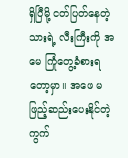ရှိပြီမို့ ငတ်ပြတ်နေတဲ့ သားရဲ့ လီးကြီးကို အမေ ကြုံတွေ့ခံစားရတော့မှာ။ အဖေ မဖြည့်ဆည်းပေးနိုင်တဲ့ ကွက်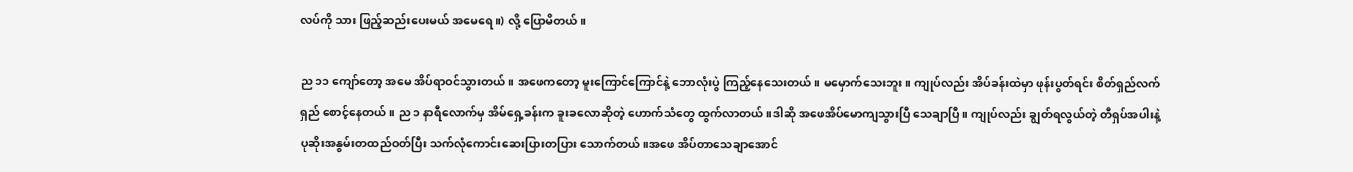လပ်ကို သား ဖြည့်ဆည်းပေးမယ် အမေရေ။) လို့ ပြောမိတယ်။

ည ၁၁ ကျော်တော့ အမေ အိပ်ရာဝင်သွားတယ်။ အဖေကတော့ မူးကြောင်ကြောင်နဲ့ ဘောလုံးပွဲ ကြည့်နေသေးတယ်။ မမှောက်သေးဘူး။ ကျုပ်လည်း အိပ်ခန်းထဲမှာ ဖုန်းပွတ်ရင်း စိတ်ရှည်လက်ရှည် စောင့်နေတယ်။ ည ၁ နာရီလောက်မှ အိမ်ရှေ့ခန်းက ခူးခလောဆိုတဲ့ ဟောက်သံတွေ ထွက်လာတယ်။ဒါဆို အဖေအိပ်မောကျသွားပြီ သေချာပြီ။ ကျုပ်လည်း ချွတ်ရလွယ်တဲ့ တီရှပ်အပါးနဲ့ ပုဆိုးအနွမ်းတထည်ဝတ်ပြီး သက်လုံကောင်းဆေးပြားတပြား သောက်တယ်။အဖေ အိပ်တာသေချာအောင်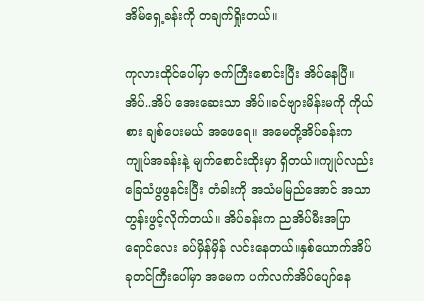အိမ်ရှေ့ခန်းကို တချက်ရှိုးတယ်။

ကုလားထိုင်ပေါ်မှာ ဇက်ကြီးစောင်းပြီး အိပ်နေပြီ။ အိပ်..အိပ် အေးဆေးသာ အိပ်။ခင်ဗျားမိန်းမကို ကိုယ်စား ချစ်ပေးမယ် အဖေရေ။ အမေတို့အိပ်ခန်းက ကျုပ်အခန်းနဲ့ မျက်စောင်းထိုးမှာ ရှိတယ်။ကျုပ်လည်း ခြေသံဖွဖွနင်းပြီး တံခါးကို အသံမမြည်အောင် အသာတွန်းဖွင့်လိုက်တယ်။ အိပ်ခန်းက ညအိပ်မီးအပြာရောင်လေး ခပ်မှိန်မှိန် လင်းနေတယ်။နှစ်ယောက်အိပ် ခုတင်ကြီးပေါ်မှာ အမေက ပက်လက်အိပ်ပျော်နေ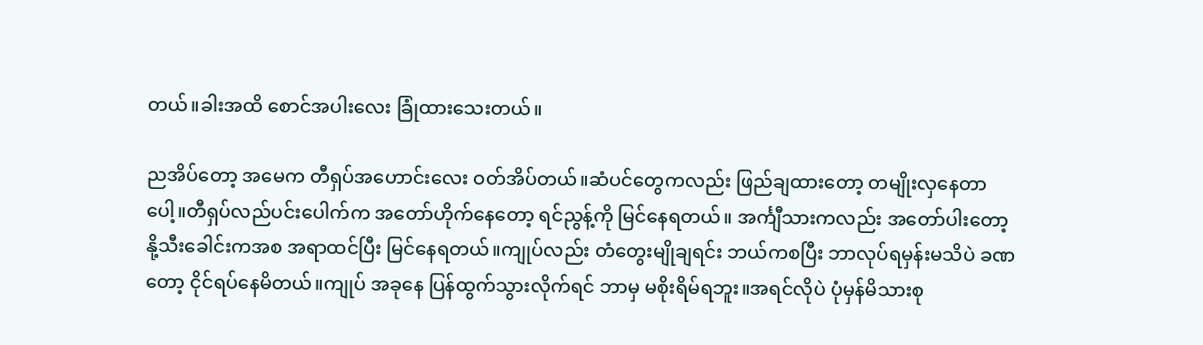တယ်။ခါးအထိ စောင်အပါးလေး ခြုံထားသေးတယ်။

ညအိပ်တော့ အမေက တီရှပ်အဟောင်းလေး ဝတ်အိပ်တယ်။ဆံပင်တွေကလည်း ဖြည်ချထားတော့ တမျိုးလှနေတာပေါ့။တီရှပ်လည်ပင်းပေါက်က အတော်ဟိုက်နေတော့ ရင်ညွန့်ကို မြင်နေရတယ်။ အင်္ကျီသားကလည်း အတော်ပါးတော့ နို့သီးခေါင်းကအစ အရာထင်ပြီး မြင်နေရတယ်။ကျုပ်လည်း တံတွေးမျိုချရင်း ဘယ်ကစပြီး ဘာလုပ်ရမှန်းမသိပဲ ခဏတော့ ငိုင်ရပ်နေမိတယ်။ကျုပ် အခုနေ ပြန်ထွက်သွားလိုက်ရင် ဘာမှ မစိုးရိမ်ရဘူး။အရင်လိုပဲ ပုံမှန်မိသားစု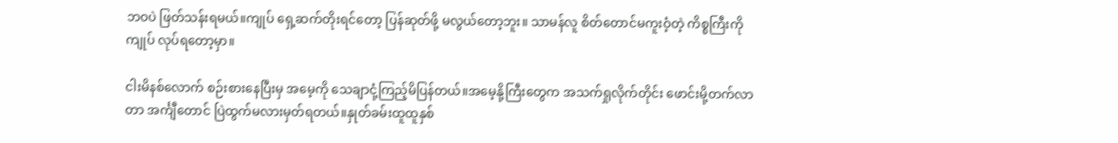ဘဝပဲ ဖြတ်သန်းရမယ်။ကျုပ် ရှေ့ဆက်တိုးရင်တော့ ပြန်ဆုတ်ဖို့ မလွယ်တော့ဘူး။ သာမန်လူ စိတ်တောင်မကူးဝံ့တဲ့ ကိစ္စကြီးကို ကျုပ် လုပ်ရတော့မှာ။

ငါးမိနစ်လောက် စဉ်းစားနေပြီးမှ အမေ့ကို သေချာငုံ့ကြည့်မိပြန်တယ်။အမေ့နို့ကြီးတွေက အသက်ရှုလိုက်တိုင်း ဖောင်းမို့တက်လာတာ အင်္ကျီတောင် ပြဲထွက်မလားမှတ်ရတယ်။နှုတ်ခမ်းထူထူနှစ်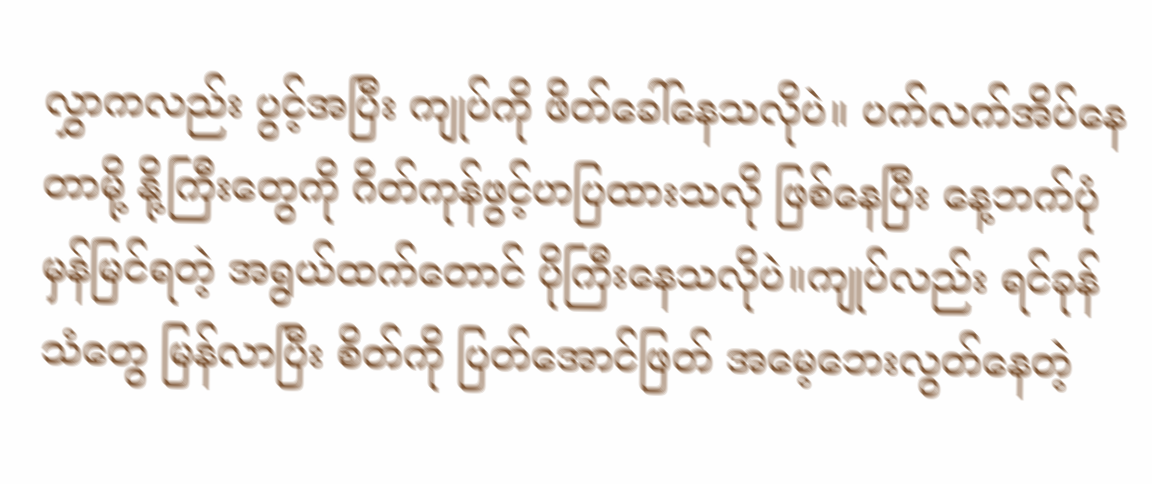လွှာကလည်း ပွင့်အပြီး ကျုပ်ကို ဖိတ်ခေါ်နေသလိုပဲ။ ပက်လက်အိပ်နေတာမို့ နို့ကြီးတွေကို ဂိတ်ကုန်ဖွင့်ဟပြထားသလို ဖြစ်နေပြီး နေ့ဘက်ပုံမှန်မြင်ရတဲ့ အရွယ်ထက်တောင် ပိုကြီးနေသလိုပဲ။ကျုပ်လည်း ရင်ခုန်သံတွေ မြန်လာပြီး စိတ်ကို ပြတ်အောင်ဖြတ် အမေ့ဘေးလွတ်နေတဲ့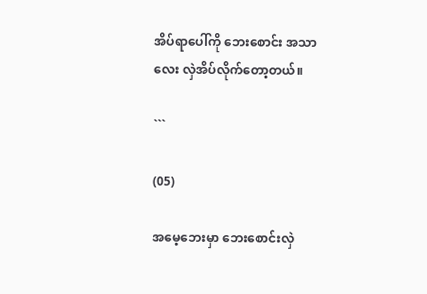အိပ်ရာပေါ်ကို ဘေးစောင်း အသာလေး လှဲအိပ်လိုက်တော့တယ်။

```

(05)

အမေ့ဘေးမှာ ဘေးစောင်းလှဲ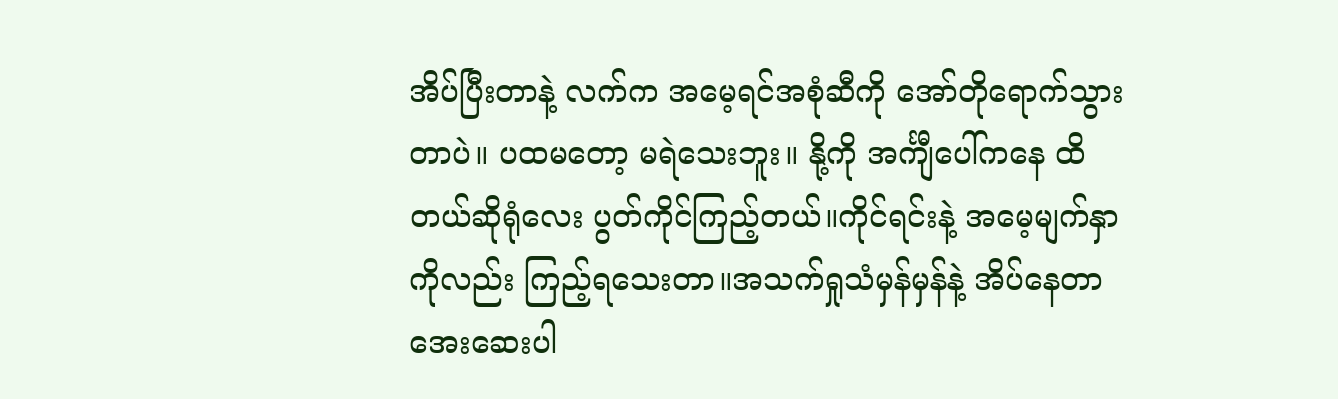အိပ်ပြီးတာနဲ့ လက်က အမေ့ရင်အစုံဆီကို အော်တိုရောက်သွားတာပဲ။ ပထမတော့ မရဲသေးဘူး။ နို့ကို အင်္ကျီပေါ်ကနေ ထိတယ်ဆိုရုံလေး ပွတ်ကိုင်ကြည့်တယ်။ကိုင်ရင်းနဲ့ အမေ့မျက်နှာကိုလည်း ကြည့်ရသေးတာ။အသက်ရှုသံမှန်မှန်နဲ့ အိပ်နေတာ အေးဆေးပါ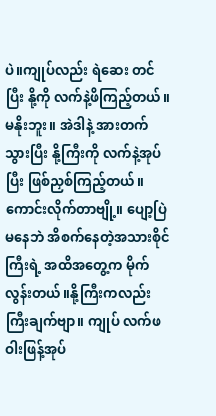ပဲ။ကျုပ်လည်း ရဲဆေး တင်ပြီး နို့ကို လက်နဲ့ဖိကြည့်တယ်။မနိုးဘူး။ အဲဒါနဲ့ အားတက်သွားပြီး နို့ကြီးကို လက်နဲ့အုပ်ပြီး ဖြစ်ညှစ်ကြည့်တယ်။ကောင်းလိုက်တာဗျို့။ ပျော့ပြဲမနေဘဲ အိစက်နေတဲ့အသားစိုင်ကြီးရဲ့ အထိအတွေ့က မိုက်လွန်းတယ်။နို့ကြီးကလည်း ကြီးချက်ဗျာ။ ကျုပ် လက်ဖဝါးဖြန့်အုပ်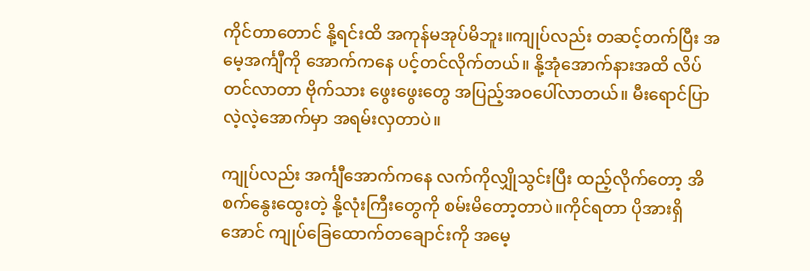ကိုင်တာတောင် နို့ရင်းထိ အကုန်မအုပ်မိဘူး။ကျုပ်လည်း တဆင့်တက်ပြီး အမေ့အင်္ကျီကို အောက်ကနေ ပင့်တင်လိုက်တယ်။ နို့အုံအောက်နားအထိ လိပ်တင်လာတာ ဗိုက်သား ဖွေးဖွေးတွေ အပြည့်အဝပေါ်လာတယ်။ မီးရောင်ပြာလဲ့လဲ့အောက်မှာ အရမ်းလှတာပဲ။

ကျုပ်လည်း အင်္ကျီအောက်ကနေ လက်ကိုလျှိုသွင်းပြီး ထည့်လိုက်တော့ အိစက်နွေးထွေးတဲ့ နို့လုံးကြီးတွေကို စမ်းမိတော့တာပဲ။ကိုင်ရတာ ပိုအားရှိအောင် ကျုပ်ခြေထောက်တချောင်းကို အမေ့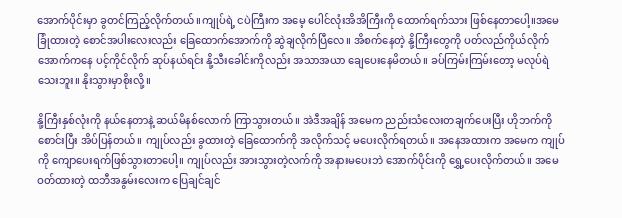အောက်ပိုင်းမှာ ခွတင်ကြည့်လိုက်တယ်။ကျုပ်ရဲ့ ငပဲကြီးက အမေ့ ပေါင်လုံးအိအိကြီးကို ထောက်ရက်သား ဖြစ်နေတာပေါ့။အမေခြုံထားတဲ့ စောင်အပါးလေးလည်း ခြေထောက်အောက်ကို ဆွဲချလိုက်ပြီလေ။ အိစက်နေတဲ့ နို့ကြီးတွေကို ပတ်လည်ကိုယ်လိုက် အောက်ကနေ ပင့်ကိုင်လိုက် ဆုပ်နယ်ရင်း နို့သီးခေါင်းကိုလည်း အသာအယာ ချေပေးနေမိတယ်။ ခပ်ကြမ်းကြမ်းတော့ မလုပ်ရဲသေးဘူး။ နိုးသွားမှာစိုးလို့။

နို့ကြီးနှစ်လုံးကို နယ်နေတာနဲ့ ဆယ်မိနစ်လောက် ကြာသွားတယ်။ အဲဒီအချိန် အမေက ညည်းသံလေးတချက်ပေးပြီး ဟိုဘက်ကို စောင်းပြီး အိပ်ပြန်တယ်။ ကျုပ်လည်း ခွထားတဲ့ ခြေထောက်ကို အလိုက်သင့် မပေးလိုက်ရတယ်။ အနေအထားက အမေက ကျုပ်ကို ကျောပေးရက်ဖြစ်သွားတာပေါ့။ ကျုပ်လည်း အားသွားတဲ့လက်ကို အနားမပေးဘဲ အောက်ပိုင်းကို ရွှေ့ပေးလိုက်တယ်။ အမေ ဝတ်ထားတဲ့ ထဘီအနွမ်းလေးက ပြေချင်ချင်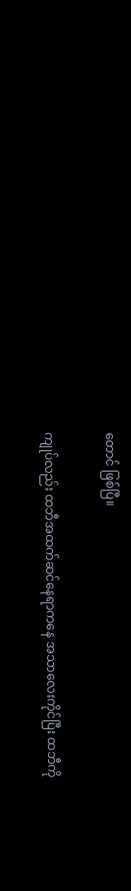တောင် ဖြစ်ပြီ။

ကျုပ်လည်း ထဘီအထက်ဆင်နေရာကနေ အသာလေးကိုင်ပြီး ထဘီကို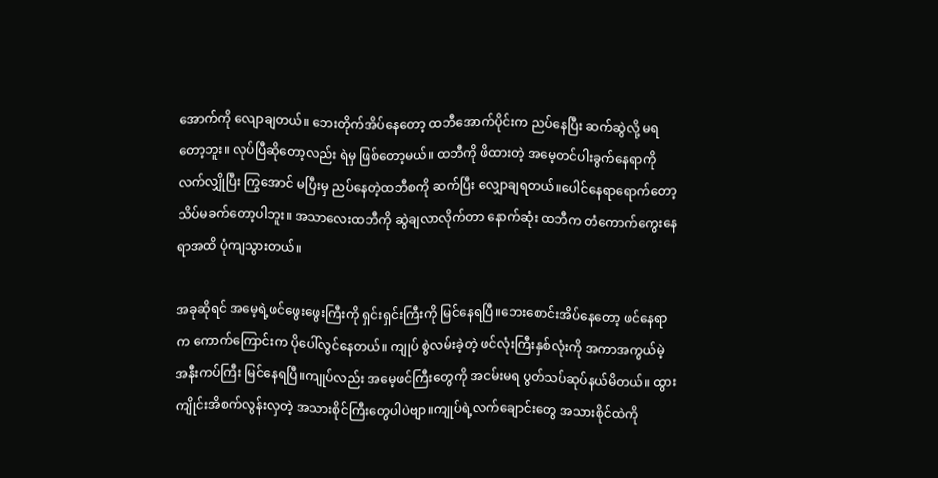အောက်ကို လျောချတယ်။ ဘေးတိုက်အိပ်နေတော့ ထဘီအောက်ပိုင်းက ညပ်နေပြီး ဆက်ဆွဲလို့ မရတော့ဘူး။ လုပ်ပြီဆိုတော့လည်း ရဲမှ ဖြစ်တော့မယ်။ ထဘီကို ဖိထားတဲ့ အမေ့တင်ပါးခွက်နေရာကို လက်လျှိုပြီး ကြွအောင် မပြီးမှ ညပ်နေတဲ့ထဘီစကို ဆက်ပြီး လျှောချရတယ်။ပေါင်နေရာရောက်တော့ သိပ်မခက်တော့ပါဘူး။ အသာလေးထဘီကို ဆွဲချလာလိုက်တာ နောက်ဆုံး ထဘီက တံကောက်ကွေးနေရာအထိ ပုံကျသွားတယ်။

အခုဆိုရင် အမေ့ရဲ့ဖင်ဖွေးဖွေးကြီးကို ရှင်းရှင်းကြီးကို မြင်နေရပြီ။ဘေးစောင်းအိပ်နေတော့ ဖင်နေရာက ကောက်ကြောင်းက ပိုပေါ်လွင်နေတယ်။ ကျုပ် စွဲလမ်းခဲ့တဲ့ ဖင်လုံးကြီးနှစ်လုံးကို အကာအကွယ်မဲ့ အနီးကပ်ကြီး မြင်နေရပြီ။ကျုပ်လည်း အမေ့ဖင်ကြီးတွေကို အငမ်းမရ ပွတ်သပ်ဆုပ်နယ်မိတယ်။ ထွားကျိုင်းအိစက်လွန်းလှတဲ့ အသားစိုင်ကြီးတွေပါပဲဗျာ။ကျုပ်ရဲ့လက်ချောင်းတွေ အသားစိုင်ထဲကို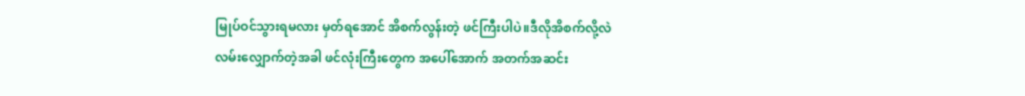မြုပ်ဝင်သွားရမလား မှတ်ရအောင် အိစက်လွန်းတဲ့ ဖင်ကြီးပါပဲ။ဒီလိုအိစက်လို့လဲ လမ်းလျှောက်တဲ့အခါ ဖင်လုံးကြီးတွေက အပေါ်အောက် အတက်အဆင်း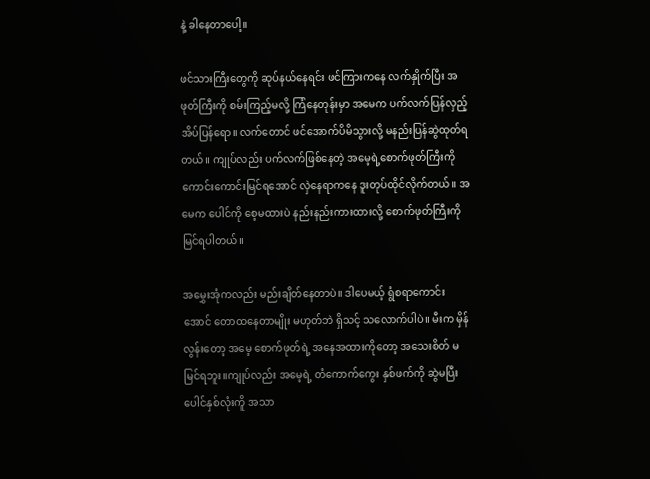နဲ့ ခါနေတာပေါ့။

ဖင်သားကြီးတွေကို ဆုပ်နယ်နေရင်း ဖင်ကြားကနေ လက်နှိုက်ပြီး အဖုတ်ကြီးကို စမ်းကြည့်မလို့ ကြံနေတုန်းမှာ အမေက ပက်လက်ပြန်လှည့်အိပ်ပြန်ရော။ လက်တောင် ဖင်အောက်ပိမိသွားလို့ မနည်းပြန်ဆွဲထုတ်ရတယ်။ ကျုပ်လည်း ပက်လက်ဖြစ်နေတဲ့ အမေ့ရဲ့စောက်ဖုတ်ကြီးကို ကောင်းကောင်းမြင်ရအောင် လှဲနေရာကနေ ဒူးတုပ်ထိုင်လိုက်တယ်။ အမေက ပေါင်ကို စေ့မထားပဲ နည်းနည်းကားထားလို့ စောက်ဖုတ်ကြီးကို မြင်ရပါတယ်။

အမွှေးအုံကလည်း မည်းချိတ်နေတာပဲ။ ဒါပေမယ့် ရွံစရာကောင်းအောင် တောထနေတာမျိုး မဟုတ်ဘဲ ရှိသင့် သလောက်ပါပဲ။ မီးက မှိန်လွန်းတော့ အမေ့ စောက်ဖုတ်ရဲ့ အနေအထားကိုတော့ အသေးစိတ် မမြင်ရဘူး။ကျုပ်လည်း အမေ့ရဲ့ တံကောက်ကွေး နှစ်ဖက်ကို ဆွဲမပြီး ပေါင်နှစ်လုံးကိူ အသာ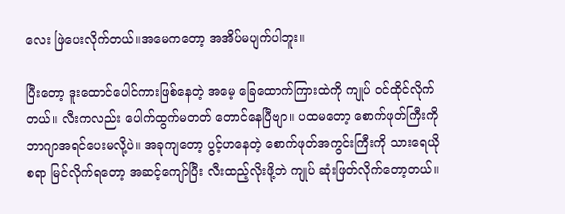လေး ဖြဲပေးလိုက်တယ်။အမေကတော့ အအိပ်မပျက်ပါဘူး။

ပြီးတော့ ဒူးထောင်ပေါင်ကားဖြစ်နေတဲ့ အမေ့ ခြေထောက်ကြားထဲကို ကျုပ် ဝင်ထိုင်လိုက်တယ်။ လီးကလည်း ပေါက်ထွက်မတတ် တောင်နေပြီဗျာ။ ပထမတော့ စောက်ဖုတ်ကြီးကို ဘာဂျာအရင်ပေးမလို့ပဲ။ အခုကျတော့ ပွင့်ဟနေတဲ့ စောက်ဖုတ်အကွင်းကြီးကို သားရေယိုစရာ မြင်လိုက်ရတော့ အဆင့်ကျော်ပြီး လီးထည့်လိုးဖို့ဘဲ ကျုပ် ဆုံးဖြတ်လိုက်တော့တယ်။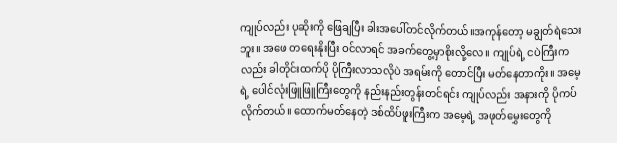ကျုပ်လည်း ပုဆိုးကို ဖြေချပြီး ခါးအပေါ်တင်လိုက်တယ်။အကုန်တော့ မချွတ်ရဲသေးဘူး။ အဖေ တရေးနိုးပြီး ဝင်လာရင် အခက်တွေ့မှာစိုးလို့လေ။ ကျုပ်ရဲ့ ငပဲကြီးကလည်း ခါတိုင်းထက်ပို ပိုကြီးလာသလိုပဲ အရမ်းကို တောင်ပြီး မတ်နေတာကိုး။ အမေ့ရဲ့ ပေါင်လုံးဖြူဖြူကြီးတွေကို နည်းနည်းတွန်းတင်ရင်း ကျုပ်လည်း အနားကို ပိုကပ်လိုက်တယ်။ ထောက်မတ်နေတဲ့ ဒစ်ထိပ်ဖူးကြီးက အမေ့ရဲ့ အဖုတ်မွှေးတွေကို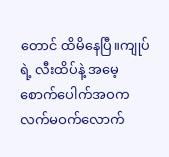တောင် ထိမိနေပြီ။ကျုပ်ရဲ့ လီးထိပ်နဲ့ အမေ့စောက်ပေါက်အဝက လက်မဝက်လောက်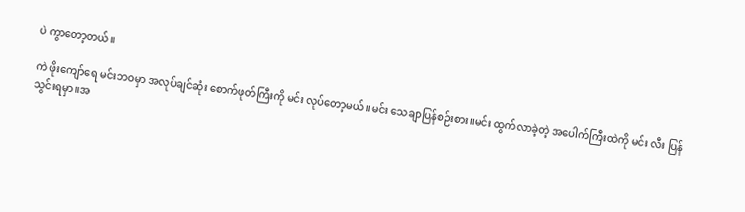ပဲ ကွာတော့တယ်။

ကဲ ဖိုးကျော်ရေ မင်းဘဝမှာ အလုပ်ချင်ဆုံး စောက်ဖုတ်ကြီးကို မင်း လုပ်တော့မယ်။မင်း သေချာပြန်စဉ်းစား။မင်း ထွက်လာခဲ့တဲ့ အပေါက်ကြီးထဲကို မင်း လီး ပြန်သွင်းရမှာ။အ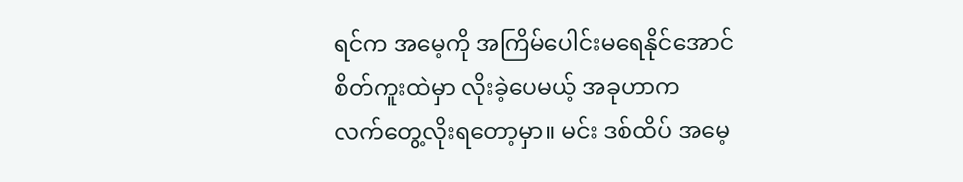ရင်က အမေ့ကို အကြိမ်ပေါင်းမရေနိုင်အောင် စိတ်ကူးထဲမှာ လိုးခဲ့ပေမယ့် အခုဟာက လက်တွေ့လိုးရတော့မှာ။ မင်း ဒစ်ထိပ် အမေ့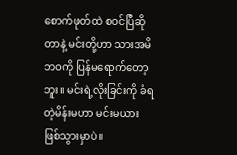စောက်ဖုတ်ထဲ စဝင်ပြီဆိုတာနဲ့ မင်းတို့ဟာ သားအမိဘဝကို ပြန်မရောက်တော့ဘူး။ မင်းရဲ့လိုးခြင်းကို ခံရတဲ့မိန်းမဟာ မင်းမယား ဖြစ်သွားမှာပဲ။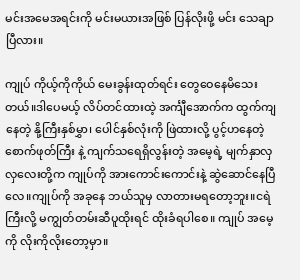မင်းအမေအရင်းကို မင်းမယားအဖြစ် ပြန်လိုးဖို့ မင်း သေချာပြီလား။

ကျုပ် ကိုယ့်ကိုကိုယ် မေးခွန်းထုတ်ရင်း တွေဝေနေမိသေးတယ်။ဒါပေမယ့် လိပ်တင်ထားထဲ့ အင်္ကျီအောက်က ထွက်ကျနေတဲ့ နို့ကြီးနှစ်မွှာ၊ ပေါင်နှစ်လုံးကို ဖြဲထားလို့ ပွင့်ဟနေတဲ့ စောက်ဖုတ်ကြီး နဲ့ ကျက်သရေရှိလွန်းတဲ့ အမေ့ရဲ့ မျက်နှာလှလှလေးတို့က ကျုပ်ကို အားကောင်းကောင်းနဲ့ ဆွဲဆောင်နေပြီလေ။ကျုပ်ကို အခုနေ ဘယ်သူမှ လာတားမရတော့ဘူး။ငရဲကြီးလို့ မကျွတ်တမ်းဆီပူထိုးရင် ထိုးခံရပါစေ။ ကျုပ် အမေ့ကို လိုးကိုလိုးတော့မှာ။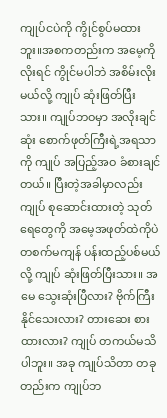ကျုပ်ငပဲကို ကွိုင်စွပ်မထားဘူး။အစကတည်းက အမေ့ကို လိုးရင် ကွိုင်မပါဘဲ အစိမ်းလိုးမယ်လို့ ကျုပ် ဆုံးဖြတ်ပြီးသား။ ကျုပ်ဘဝမှာ အလိုးချင်ဆုံး စောက်ဖုတ်ကြီးရဲ့အရသာကို ကျုပ် အပြည့်အဝ ခံစားချင်တယ်။ ပြီးတဲ့အခါမှာလည်း ကျုပ် စုဆောင်းထားတဲ့ သုတ်ရေတွေကို အမေ့အဖုတ်ထဲကိုပဲ တစက်မကျန် ပန်းထည့်ပစ်မယ်လို့ ကျုပ် ဆုံးဖြတ်ပြီးသား။ အမေ သွေးဆုံးပြီလား? ဗိုက်ကြီးနိုင်သေးလား? တားဆေး စားထားလား? ကျုပ် တကယ်မသိပါဘူး။ အခု ကျုပ်သိတာ တခုတည်းက ကျုပ်ဘ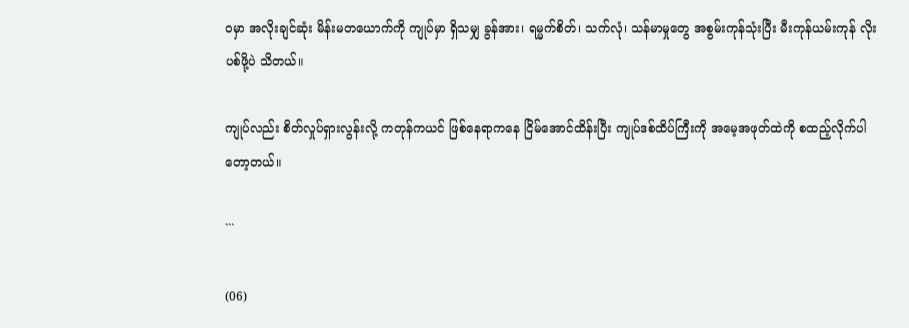ဝမှာ အလိုးချင်ဆုံး မိန်းမတယောက်ကို ကျုပ်မှာ ရှိသမျှ ခွန်အား၊ ရမ္မက်စိတ်၊ သက်လုံ၊ သန်မာမှုတွေ အစွမ်းကုန်သုံးပြီး မီးကုန်ယမ်းကုန် လိုးပစ်ဖို့ပဲ သိတယ်။

ကျုပ်လည်း စိတ်လှုပ်ရှားလွန်းလို့ ကတုန်ကယင် ဖြစ်နေရာကနေ ငြိမ်အောင်ထိန်းပြီး ကျုပ်ဒစ်ထိပ်ကြီးကို အမေ့အဖုတ်ထဲကို စထည့်လိုက်ပါတော့တယ်။

```

(06)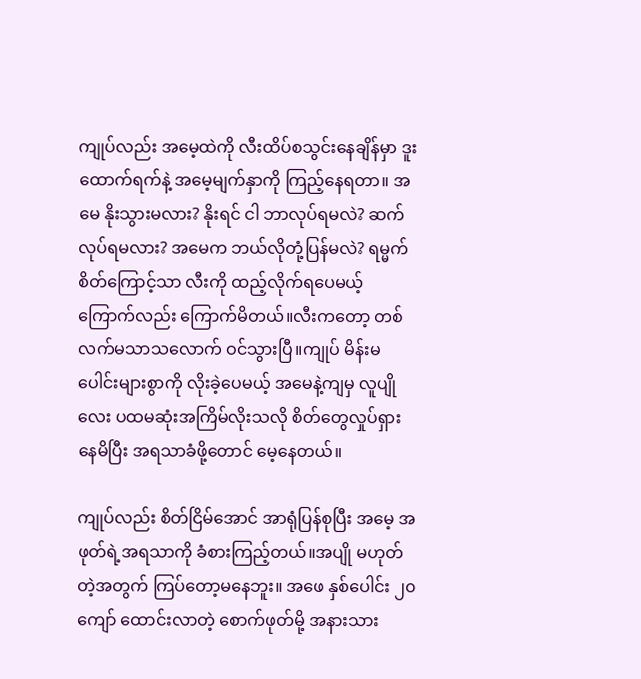ကျုပ်လည်း အမေ့ထဲကို လီးထိပ်စသွင်းနေချိန်မှာ ဒူးထောက်ရက်နဲ့ အမေ့မျက်နှာကို ကြည့်နေရတာ။ အမေ နိုးသွားမလား? နိုးရင် ငါ ဘာလုပ်ရမလဲ? ဆက်လုပ်ရမလား? အမေက ဘယ်လိုတုံ့ပြန်မလဲ? ရမ္မက်စိတ်ကြောင့်သာ လီးကို ထည့်လိုက်ရပေမယ့် ကြောက်လည်း ကြောက်မိတယ်။လီးကတော့ တစ်လက်မသာသလောက် ဝင်သွားပြီ။ကျုပ် မိန်းမပေါင်းများစွာကို လိုးခဲ့ပေမယ့် အမေနဲ့ကျမှ လူပျိုလေး ပထမဆုံးအကြိမ်လိုးသလို စိတ်တွေလှုပ်ရှားနေမိပြီး အရသာခံဖို့တောင် မေ့နေတယ်။

ကျုပ်လည်း စိတ်ငြိမ်အောင် အာရုံပြန်စုပြီး အမေ့ အဖုတ်ရဲ့အရသာကို ခံစားကြည့်တယ်။အပျို မဟုတ်တဲ့အတွက် ကြပ်တော့မနေဘူး။ အဖေ နှစ်ပေါင်း ၂၀ ကျော် ထောင်းလာတဲ့ စောက်ဖုတ်မို့ အနားသား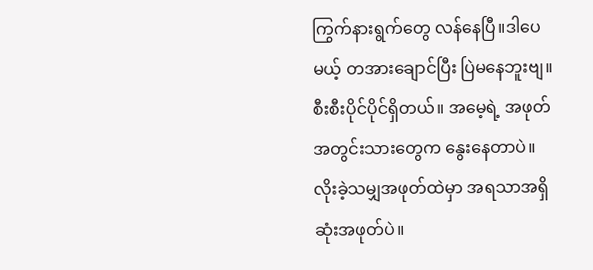ကြွက်နားရွက်တွေ လန်နေပြီ။ဒါပေမယ့် တအားချောင်ပြီး ပြဲမနေဘူးဗျ။စီးစီးပိုင်ပိုင်ရှိတယ်။ အမေ့ရဲ့ အဖုတ်အတွင်းသားတွေက နွေးနေတာပဲ။ လိုးခဲ့သမျှအဖုတ်ထဲမှာ အရသာအရှိဆုံးအဖုတ်ပဲ။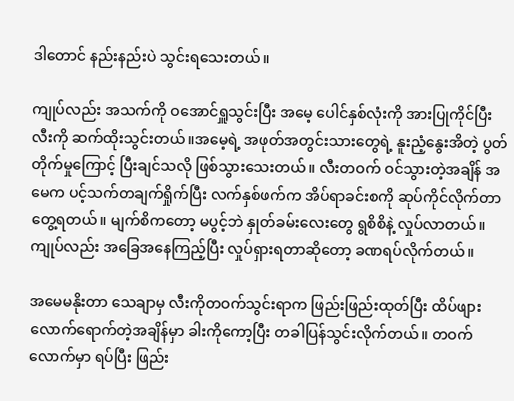ဒါတောင် နည်းနည်းပဲ သွင်းရသေးတယ်။

ကျုပ်လည်း အသက်ကို ဝအောင်ရှူသွင်းပြီး အမေ့ ပေါင်နှစ်လုံးကို အားပြုကိုင်ပြီး လီးကို ဆက်ထိုးသွင်းတယ်။အမေ့ရဲ့ အဖုတ်အတွင်းသားတွေရဲ့ နူးညံ့နွေးအိတဲ့ ပွတ်တိုက်မှုကြောင့် ပြီးချင်သလို ဖြစ်သွားသေးတယ်။ လီးတဝက် ဝင်သွားတဲ့အချိန် အမေက ပင့်သက်တချက်ရှိုက်ပြီး လက်နှစ်ဖက်က အိပ်ရာခင်းစကို ဆုပ်ကိုင်လိုက်တာ တွေ့ရတယ်။ မျက်စိကတော့ မပွင့်ဘဲ နှုတ်ခမ်းလေးတွေ ရွစိစိနဲ့ လှုပ်လာတယ်။ကျုပ်လည်း အခြေအနေကြည့်ပြီး လှုပ်ရှားရတာဆိုတော့ ခဏရပ်လိုက်တယ်။

အမေမနိုးတာ သေချာမှ လီးကိုတဝက်သွင်းရာက ဖြည်းဖြည်းထုတ်ပြီး ထိပ်ဖျားလောက်ရောက်တဲ့အချိန်မှာ ခါးကိုကော့ပြီး တခါပြန်သွင်းလိုက်တယ်။ တဝက်လောက်မှာ ရပ်ပြီး ဖြည်း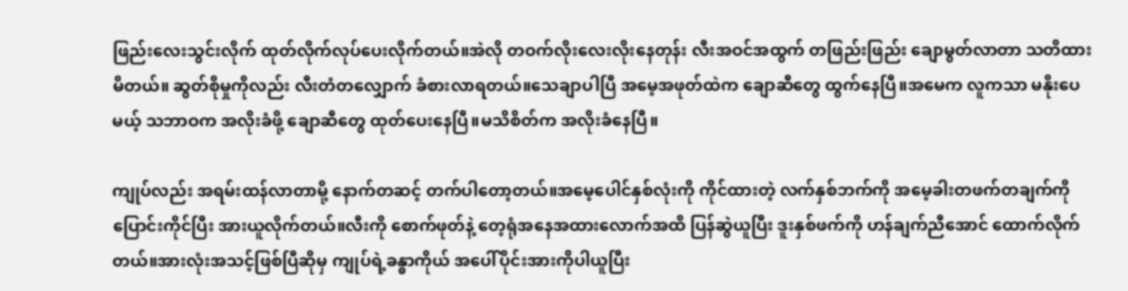ဖြည်းလေးသွင်းလိုက် ထုတ်လိုက်လုပ်ပေးလိုက်တယ်။အဲလို တဝက်လိုးလေးလိုးနေတုန်း လီးအဝင်အထွက် တဖြည်းဖြည်း ချောမွတ်လာတာ သတိထားမိတယ်။ ဆွတ်စိုမှုကိုလည်း လီးတံတလျှောက် ခံစားလာရတယ်။သေချာပါပြီ အမေ့အဖုတ်ထဲက ချောဆီတွေ ထွက်နေပြီ။အမေက လူကသာ မနိုးပေမယ့် သဘာဝက အလိုးခံဖို့ ချောဆီတွေ ထုတ်ပေးနေပြီ။မသိစိတ်က အလိုးခံနေပြီ။

ကျုပ်လည်း အရမ်းထန်လာတာမို့ နောက်တဆင့် တက်ပါတော့တယ်။အမေ့ပေါင်နှစ်လုံးကို ကိုင်ထားတဲ့ လက်နှစ်ဘက်ကို အမေ့ခါးတဖက်တချက်ကို ပြောင်းကိုင်ပြီး အားယူလိုက်တယ်။လီးကို စောက်ဖုတ်နဲ့ တေ့ရုံအနေအထားလောက်အထိ ပြန်ဆွဲယူပြီး ဒူးနှစ်ဖက်ကို ဟန်ချက်ညီအောင် ထောက်လိုက်တယ်။အားလုံးအသင့်ဖြစ်ပြီဆိုမှ ကျုပ်ရဲ့ခန္ဓာကိုယ် အပေါ်ပိုင်းအားကိုပါယူပြီး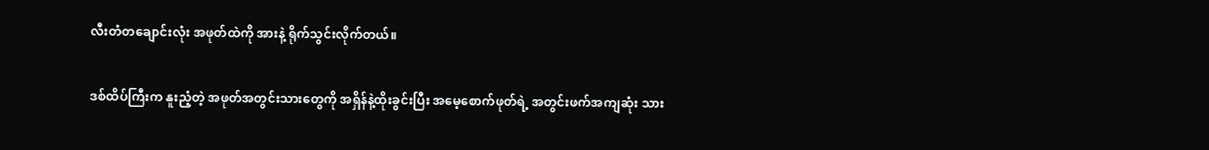လီးတံတချောင်းလုံး အဖုတ်ထဲကို အားနဲ့ ရိုက်သွင်းလိုက်တယ်။

ဒစ်ထိပ်ကြီးက နူးညံ့တဲ့ အဖုတ်အတွင်းသားတွေကို အရှိန်နဲ့ထိုးခွင်းပြီး အမေ့စောက်ဖုတ်ရဲ့ အတွင်းဖက်အကျဆုံး သား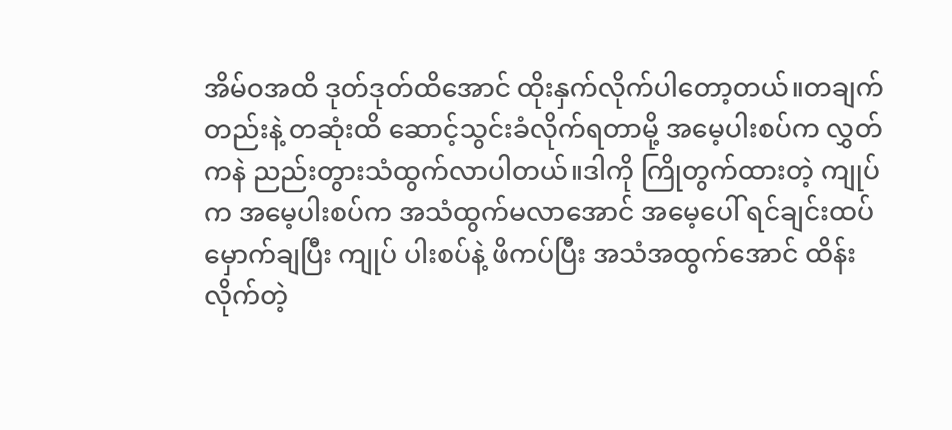အိမ်ဝအထိ ဒုတ်ဒုတ်ထိအောင် ထိုးနှက်လိုက်ပါတော့တယ်။တချက်တည်းနဲ့ တဆုံးထိ ဆောင့်သွင်းခံလိုက်ရတာမို့ အမေ့ပါးစပ်က လွှတ်ကနဲ ညည်းတွားသံထွက်လာပါတယ်။ဒါကို ကြိုတွက်ထားတဲ့ ကျုပ်က အမေ့ပါးစပ်က အသံထွက်မလာအောင် အမေ့ပေါ် ရင်ချင်းထပ်မှောက်ချပြီး ကျုပ် ပါးစပ်နဲ့ ဖိကပ်ပြီး အသံအထွက်အောင် ထိန်းလိုက်တဲ့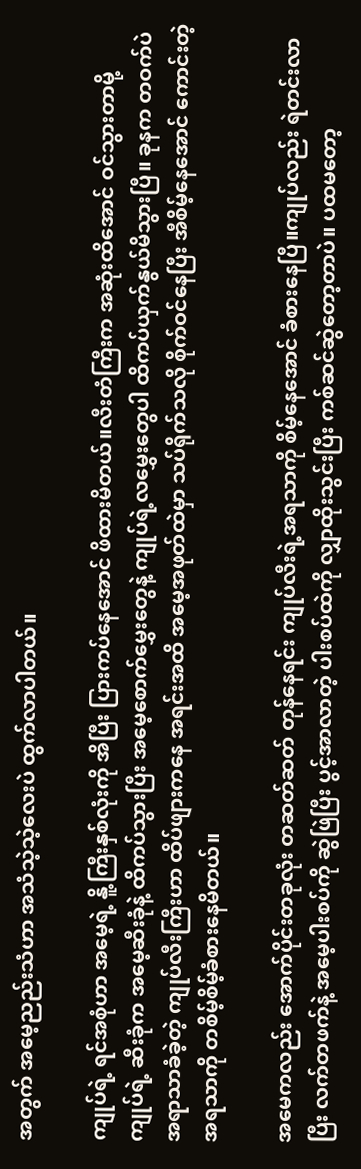အတွက် အမေ့ညည်းသံဟာ အသံသဲ့သဲ့လေးပဲ ထွက်လာပါတယ်။

ကျုပ်ရဲ့ ရင်အစုံဟာ အမေ့ရဲ့ နိူ့ကြီးနှစ်လုံးကို အိပြီး ပြားကပ်နေအောင် ဖိထားမိတယ်။လီးတံကြီးက အဆုံးထိအောင် ဝင်သွားတာမို့ ကျုပ်ရဲ့ ဆီးခုံက အမေ့ဆီးခုံနဲ့ ထိကပ်သွားပြီး အမေ့စောက်မွှေးတွေနဲ့ ကျုပ်ရဲ့လမွှေးတွေပါ ထိကပ်ယှက်နွယ်မိသွားပြီ။ ခုနက တဝက်ပဲ အရာသာခံခဲ့တဲ့ ကျုပ်လီးကြီးဟာ ထိပ်ဖျားကနေ အရင်းအထိ အမေ့အဖုတ်ထဲမှာ သပ်ရိုက်သလို စိုက်ဝင်နေပြီး အီစိမ့်နေအောင် ကောင်းတဲ့ အရသာကို တစိမ့်စိမ့်ခံစားနေမိတယ်။

အမေကလည်း အောက်ပိုင်းတခုလုံး တဆတ်ဆတ် တုန်နေရင်း ကျုပ်လီးရဲ့အရသာကို စိမ့်နေအောင် ခံစားနေပြီ။ကျုပ်လည်း ရဲတင်းလာပြီး လက်တဖက်နဲ့ အမေ့ပါးစပ်ကို ဆွဲဖြဲပြီး ပွင့်အာလာတဲ့ ပါးစပ်ထဲကို လျှာထိုးသွင်းပြီး ကစ်ဆင်ဆွဲတော့တာပဲ။ ပထမတော့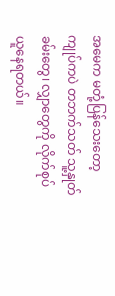အမေက မတုံ့ပြန်သေးတော့ ကျုပ်ကပဲ တဘက်သတ် သူ့နှုတ်ခမ်းတွေ၊ လျှာတွေကို လိုက်စုပ်ယူနေရတယ်။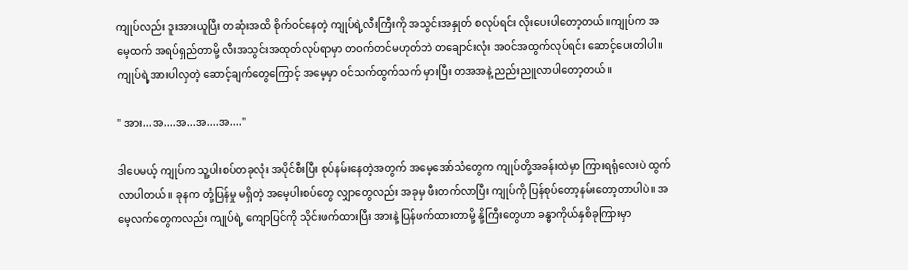ကျုပ်လည်း ဒူးအားယူပြီး တဆုံးအထိ စိုက်ဝင်နေတဲ့ ကျုပ်ရဲ့လီးကြီးကို အသွင်းအနှုတ် စလုပ်ရင်း လိုးပေးပါတော့တယ်။ကျုပ်က အမေ့ထက် အရပ်ရှည်တာမို့ လီးအသွင်းအထုတ်လုပ်ရာမှာ တဝက်တင်မဟုတ်ဘဲ တချောင်းလုံး အဝင်အထွက်လုပ်ရင်း ဆောင့်ပေးတါပါ။ ကျုပ်ရဲ့အားပါလှတဲ့ ဆောင့်ချက်တွေကြောင့် အမေ့မှာ ဝင်သက်ထွက်သက် မှားပြီး တအအနဲ့ ညည်းညူလာပါတော့တယ်။

" အား...အ....အ...အ....အ...."

ဒါပေမယ့် ကျုပ်က သူ့ပါးစပ်တခုလုံး အပိုင်စီးပြီး စုပ်နမ်းနေတဲ့အတွက် အမေ့အော်သံတွေက ကျုပ်တို့အခန်းထဲမှာ ကြားရရုံလေးပဲ ထွက်လာပါတယ်။ ခုနက တုံ့ပြန်မှု မရှိတဲ့ အမေ့ပါးစပ်တွေ လျှာတွေလည်း အခုမှ ဖီးတက်လာပြီး ကျုပ်ကို ပြန်စုပ်တော့နမ်းတော့တာပါပဲ။ အမေ့လက်တွေကလည်း ကျုပ်ရဲ့ ကျောပြင်ကို သိုင်းဖက်ထားပြီး အားနဲ့ ပြန်ဖက်ထားတာမို့ နို့ကြီးတွေဟာ ခန္ဓာကိုယ်နှစိခုကြားမှာ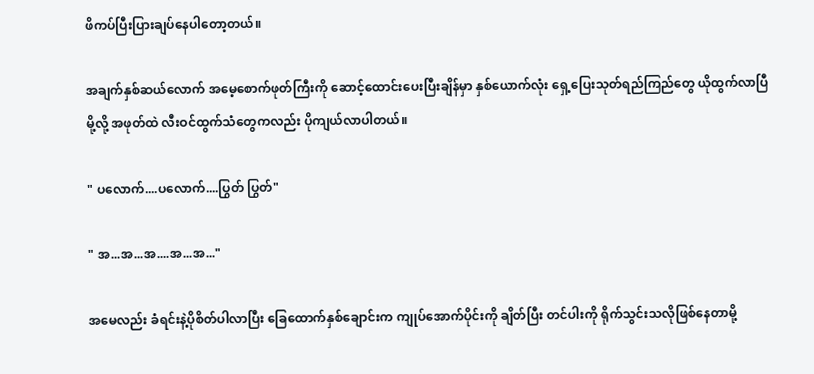ဖိကပ်ပြီးပြားချပ်နေပါတော့တယ်။

အချက်နှစ်ဆယ်လောက် အမေ့စောက်ဖုတ်ကြီးကို ဆောင့်ထောင်းပေးပြီးချိန်မှာ နှစ်ယောက်လုံး ရှေ့ပြေးသုတ်ရည်ကြည်တွေ ယိုထွက်လာပြီမို့လို့ အဖုတ်ထဲ လီးဝင်ထွက်သံတွေကလည်း ပိုကျယ်လာပါတယ်။

" ပလောက်....ပလောက်....ပြွတ် ပြွတ်"

" အ...အ...အ....အ...အ..."

အမေလည်း ခံရင်းနဲ့ပိုစိတ်ပါလာပြီး ခြေထောက်နှစ်ချောင်းက ကျုပ်အောက်ပိုင်းကို ချိတ်ပြီး တင်ပါးကို ရိုက်သွင်းသလိုဖြစ်နေတာမို့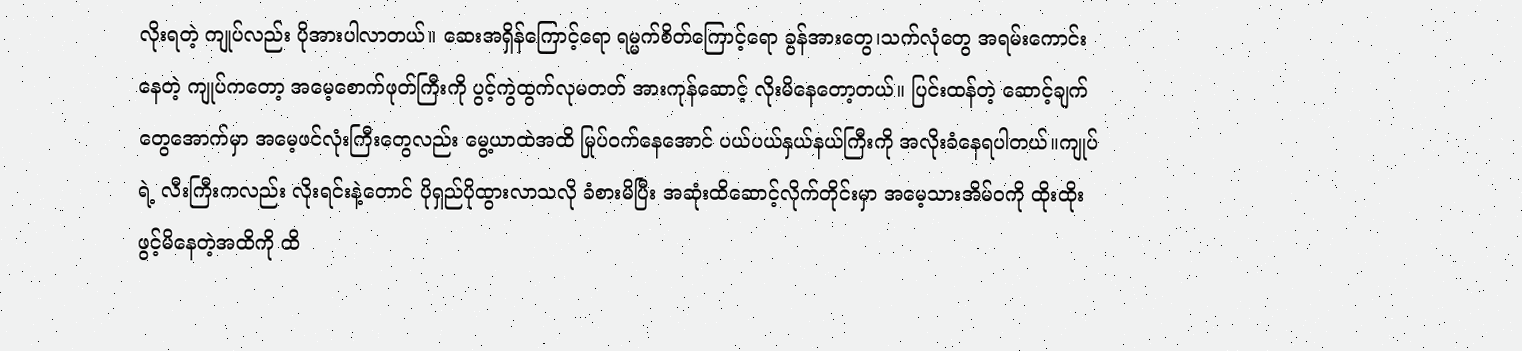လိုးရတဲ့ ကျုပ်လည်း ပိုအားပါလာတယ်။ ဆေးအရှိန်ကြောင့်ရော ရမ္မက်စိတ်ကြောင့်ရော ခွန်အားတွေ၊သက်လုံတွေ အရမ်းကောင်းနေတဲ့ ကျုပ်ကတော့ အမေ့စောက်ဖုတ်ကြီးကို ပွင့်ကွဲထွက်လုမတတ် အားကုန်ဆောင့် လိုးမိနေတော့တယ်။ ပြင်းထန်တဲ့ ဆောင့်ချက်တွေအောက်မှာ အမေ့ဖင်လုံးကြီးတွေလည်း မွေ့ယာထဲအထိ မြုပ်ဝက်နေအောင် ပယ်ပယ်နှယ်နယ်ကြီးကို အလိုးခံနေရပါတယ်။ကျုပ်ရဲ့ လီးကြီးကလည်း လိုးရင်းနဲ့တောင် ပိုရှည်ပိုထွားလာသလို ခံစားမိပြီး အဆုံးထိဆောင့်လိုက်တိုင်းမှာ အမေ့သားအိမ်ဝကို ထိုးထိုးဖွင့်မိနေတဲ့အထိကို ထိ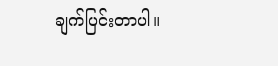ချက်ပြင်းတာပါ။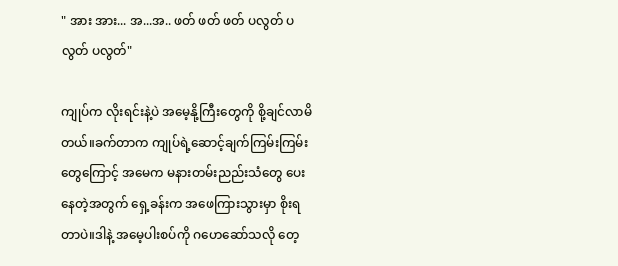" အား အား... အ...အ.. ဖတ် ဖတ် ဖတ် ပလွတ် ပလွတ် ပလွတ်"

ကျုပ်က လိုးရင်းနဲ့ပဲ အမေ့နို့ကြီးတွေကို စို့ချင်လာမိတယ်။ခက်တာက ကျုပ်ရဲ့ဆောင့်ချက်ကြမ်းကြမ်းတွေကြောင့် အမေက မနားတမ်းညည်းသံတွေ ပေးနေတဲ့အတွက် ရှေ့ခန်းက အဖေကြားသွားမှာ စိုးရတာပဲ။ဒါနဲ့ အမေ့ပါးစပ်ကို ဂဟေဆော်သလို တေ့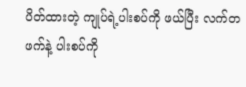ပိတ်ထားတဲ့ ကျုပ်ရဲ့ပါးစပ်ကို ဖယ်ပြီး လက်တဖက်နဲ့ ပါးစပ်ကို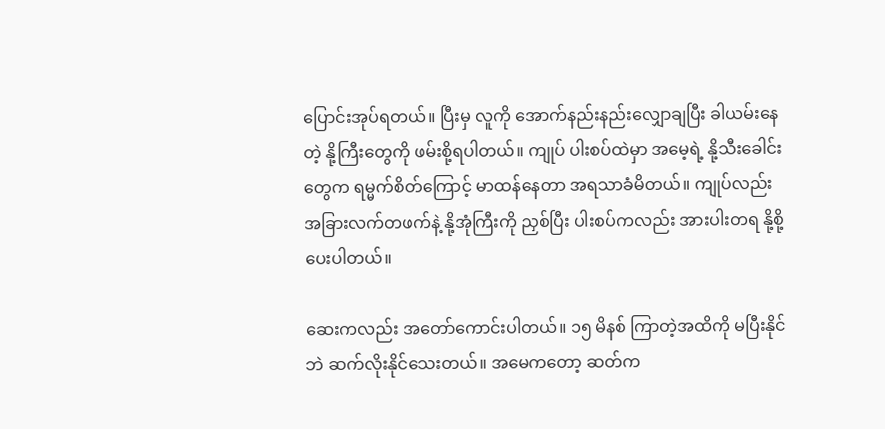ပြောင်းအုပ်ရတယ်။ ပြီးမှ လူကို အောက်နည်းနည်းလျှောချပြီး ခါယမ်းနေတဲ့ နို့ကြီးတွေကို ဖမ်းစို့ရပါတယ်။ ကျုပ် ပါးစပ်ထဲမှာ အမေ့ရဲ့ နို့သီးခေါင်းတွေက ရမ္မက်စိတ်ကြောင့် မာထန်နေတာ အရသာခံမိတယ်။ ကျုပ်လည်း အခြားလက်တဖက်နဲ့ နို့အုံကြီးကို ညှစ်ပြီး ပါးစပ်ကလည်း အားပါးတရ နို့စို့ပေးပါတယ်။

ဆေးကလည်း အတော်ကောင်းပါတယ်။ ၁၅ မိနစ် ကြာတဲ့အထိကို မပြီးနိုင်ဘဲ ဆက်လိုးနိုင်သေးတယ်။ အမေကတော့ ဆတ်က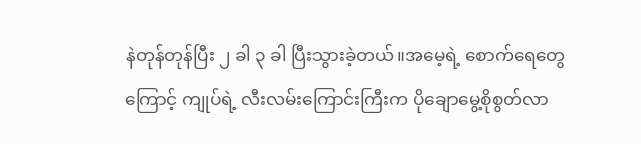နဲတုန်တုန်ပြီး ၂ ခါ ၃ ခါ ပြီးသွားခဲ့တယ်။အမေ့ရဲ့ စောက်ရေတွေကြောင့် ကျုပ်ရဲ့ လီးလမ်းကြောင်းကြီးက ပိုချောမွေ့စိုစွတ်လာ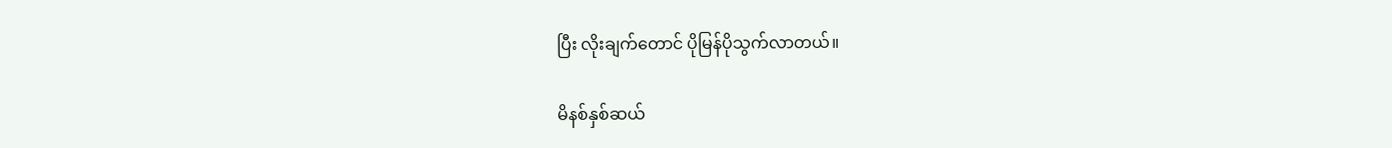ပြီး လိုးချက်တောင် ပိုမြန်ပိုသွက်လာတယ်။

မိနစ်နှစ်ဆယ်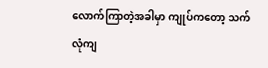လောက်ကြာတဲ့အခါမှာ ကျုပ်ကတော့ သက်လုံကျ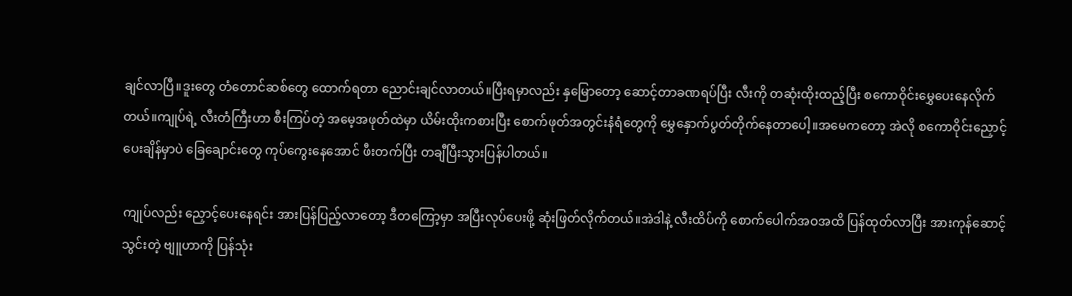ချင်လာပြီ။ဒူးတွေ တံတောင်ဆစ်တွေ ထောက်ရတာ ညောင်းချင်လာတယ်။ပြီးရမှာလည်း နှမြောတော့ ဆောင့်တာခဏရပ်ပြီး လီးကို တဆုံးထိုးထည့်ပြီး စကောဝိုင်းမွှေပေးနေလိုက်တယ်။ကျုပ်ရဲ့ လီးတံကြီးဟာ စီးကြပ်တဲ့ အမေ့အဖုတ်ထဲမှာ ယိမ်းထိုးကစားပြီး စောက်ဖုတ်အတွင်းနံရံတွေကို မွှေနှောက်ပွတ်တိုက်နေတာပေါ့။အမေကတော့ အဲလို စကောဝိုင်းညှောင့်ပေးချိန်မှာပဲ ခြေချောင်းတွေ ကုပ်ကွေးနေအောင် ဖီးတက်ပြီး တချီပြီးသွားပြန်ပါတယ်။

ကျုပ်လည်း ညှောင့်ပေးနေရင်း အားပြန်ပြည့်လာတော့ ဒီတကြော့မှာ အပြီးလုပ်ပေးဖို့ ဆုံးဖြတ်လိုက်တယ်။အဲဒါနဲ့ လီးထိပ်ကို စောက်ပေါက်အဝအထိ ပြန်ထုတ်လာပြီး အားကုန်ဆောင့်သွင်းတဲ့ ဗျူဟာကို ပြန်သုံး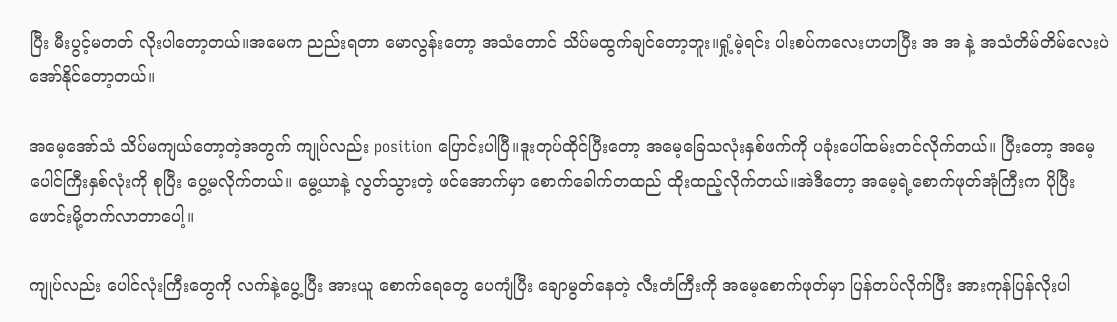ပြီး မီးပွင့်မတတ် လိုးပါတော့တယ်။အမေက ညည်းရတာ မောလွန်းတော့ အသံတောင် သိပ်မထွက်ချင်တော့ဘူး။ရှုံ့မဲ့ရင်း ပါးစပ်ကလေးဟဟပြီး အ အ နဲ့ အသံတိမ်တိမ်လေးပဲ အော်နိုင်တော့တယ်။

အမေ့အော်သံ သိပ်မကျယ်တော့တဲ့အတွက် ကျုပ်လည်း position ပြောင်းပါပြီ။ဒူးတုပ်ထိုင်ပြီးတော့ အမေ့ခြေသလုံးနှစ်ဖက်ကို ပခုံးပေါ်ထမ်းတင်လိုက်တယ်။ ပြီးတော့ အမေ့ပေါင်ကြီးနှစ်လုံးကို စုပြီး ပွေ့မလိုက်တယ်။ မွေ့ယာနဲ့ လွတ်သွားတဲ့ ဖင်အောက်မှာ စောက်ခေါက်တထည် ထိုးထည့်လိုက်တယ်။အဲဒီတော့ အမေ့ရဲ့စောက်ဖုတ်အုံကြီးက ပိုပြီး ဖောင်းမို့တက်လာတာပေါ့။

ကျုပ်လည်း ပေါင်လုံးကြီးတွေကို လက်နဲ့ပွေ့ပြီး အားယူ စောက်ရေတွေ ပေကျံပြီး ချောမွတ်နေတဲ့ လီးတံကြီးကို အမေ့စောက်ဖုတ်မှာ ပြန်တပ်လိုက်ပြီး အားကုန်ပြန်လိုးပါ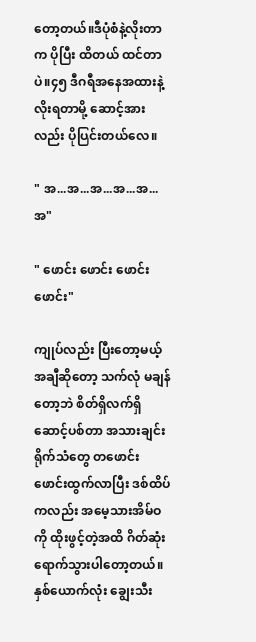တော့တယ်။ဒီပုံစံနဲ့လိုးတာက ပိုပြီး ထိတယ် ထင်တာပဲ။၄၅ ဒီဂရီအနေအထားနဲ့ လိုးရတာမို့ ဆောင့်အားလည်း ပိုပြင်းတယ်လေ။

" အ...အ...အ...အ...အ...အ"

" ဖောင်း ဖောင်း ဖောင်း ဖောင်း"

ကျုပ်လည်း ပြီးတော့မယ့်အချီဆိုတော့ သက်လုံ မချန်တော့ဘဲ စိတ်ရှိလက်ရှိဆောင့်ပစ်တာ အသားချင်း ရိုက်သံတွေ တဖောင်းဖောင်းထွက်လာပြီး ဒစ်ထိပ်ကလည်း အမေ့သားအိမ်ဝကို ထိုးဖွင့်တဲ့အထိ ဂိတ်ဆုံးရောက်သွားပါတော့တယ်။ နှစ်ယောက်လုံး ချွေးသီး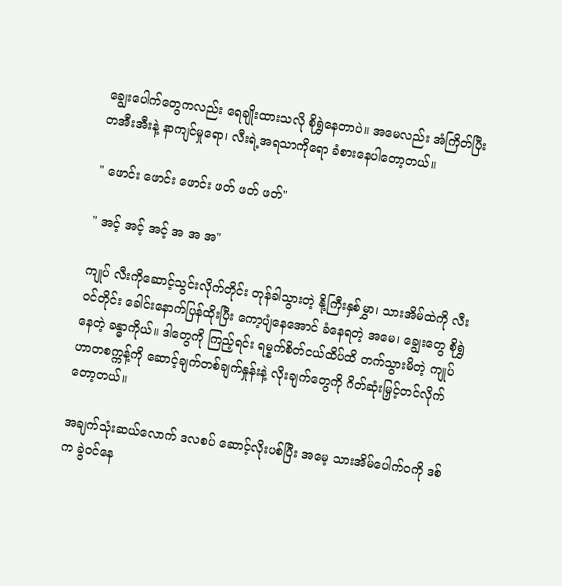ချွေးပေါက်တွေကလည်း ရေချိုးထားသလို စိုရွှဲနေတာပဲ။ အမေလည်း အံကြိတ်ပြီး တအီးအီးနဲ့ နာကျင်မှုရော၊ လီးရဲ့အရသာကိုရော ခံစားနေပါတော့တယ်။

" ဖောင်း ဖောင်း ဖောင်း ဖတ် ဖတ် ဖတ်"

" အင့် အင့် အင့် အ အ အ"

ကျုပ် လီးကိုဆောင့်သွင်းလိုက်တိုင်း တုန်ခါသွားတဲ့ နို့ကြီးနှစ်မွှာ၊ သားအိမ်ထဲကို လီးဝင်တိုင်း ခေါင်းနောက်ပြန်ထိုးပြီး ကော့ပျံနေအောင် ခံနေရတဲ့ အမေ၊ ချွေးတွေ စိုရွှဲနေတဲ့ ခန္ဓာကိုယ်။ ဒါတွေကို ကြည့်ရင်း ရမ္နက်စိတ်ငယ်ထိပ်ထိ တက်သွားမိတဲ့ ကျုပ်ဟာတစက္ကန့်ကို ဆောင့်ချက်တစ်ချက်နှုန်းနဲ့ လိုးချက်တွေကို ဂိတ်ဆုံးမြှင့်တင်လိုက်တော့တယ်။

အချက်သုံးဆယ်လောက် ဒလစပ် ဆောင့်လိုးပစ်ပြီး အမေ့ သားအိမ်ပေါက်ဝကို ဒစ်က ခွဲဝင်နေ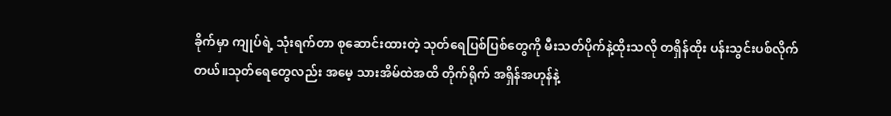ခိုက်မှာ ကျုပ်ရဲ့ သုံးရက်တာ စုဆောင်းထားတဲ့ သုတ်ရေပြစ်ပြစ်တွေကို မီးသတ်ပိုက်နဲ့ထိုးသလို တရှိန်ထိုး ပန်းသွင်းပစ်လိုက်တယ်။သုတ်ရေတွေလည်း အမေ့ သားအိမ်ထဲအထိ တိုက်ရိုက် အရှိန်အဟုန်နဲ့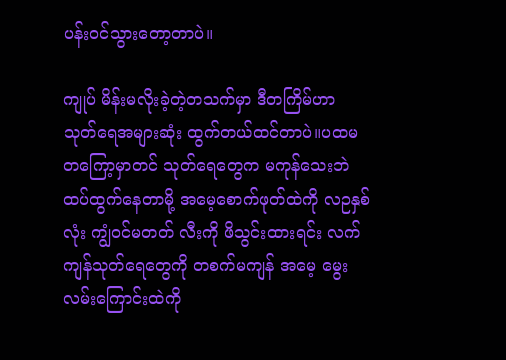ပန်းဝင်သွားတော့တာပဲ။

ကျုပ် မိန်းမလိုးခဲ့တဲ့တသက်မှာ ဒီတကြိမ်ဟာ သုတ်ရေအများဆုံး ထွက်တယ်ထင်တာပဲ။ပထမ တကြော့မှာတင် သုတ်ရေတွေက မကုန်သေးဘဲ ထပ်ထွက်နေတာမို့ အမေ့စောက်ဖုတ်ထဲကို လဉနှစ်လုံး ကျွံဝင်မတတ် လီးကို ဖိသွင်းထားရင်း လက်ကျန်သုတ်ရေတွေကို တစက်မကျန် အမေ့ မွေးလမ်းကြောင်းထဲကို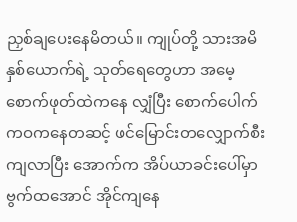ညှစ်ချပေးနေမိတယ်။ ကျုပ်တို့ သားအမိနှစ်ယောက်ရဲ့ သုတ်ရေတွေဟာ အမေ့စောက်ဖုတ်ထဲကနေ လျှံပြီး စောက်ပေါက်ကဝကနေတဆင့် ဖင်မြောင်းတလျှောက်စီးကျလာပြီး အောက်က အိပ်ယာခင်းပေါ်မှာ ဗွက်ထအောင် အိုင်ကျနေ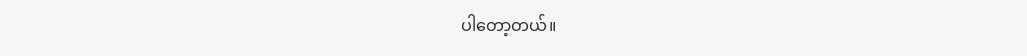ပါတော့တယ်။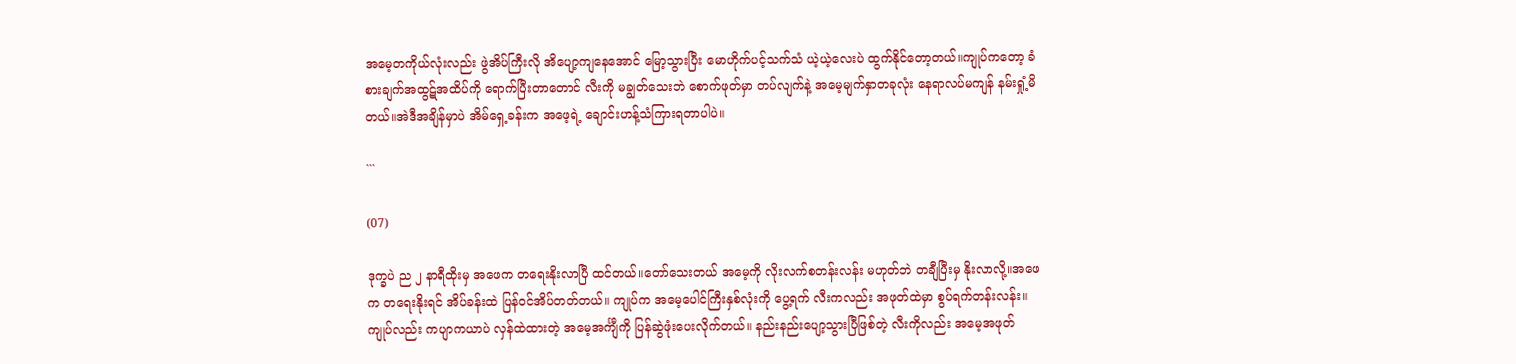အမေ့တကိုယ်လုံးလည်း ဖွဲအိပ်ကြီးလို အိပျော့ကျနေအောင် မြော့သွားပြီး မောဟိုက်ပင့်သက်သံ ယဲ့ယဲ့လေးပဲ ထွက်နိုင်တော့တယ်။ကျုပ်ကတော့ ခံစားချက်အထွဋ်အထိပ်ကို ရောက်ပြီးတာတောင် လီးကို မချွတ်သေးဘဲ စောက်ဖုတ်မှာ တပ်လျက်နဲ့ အမေ့မျက်နှာတခုလုံး နေရာလပ်မကျန် နမ်းရှုံ့မိတယ်။အဲဒီအချိန်မှာပဲ အိမ်ရှေ့ခန်းက အဖေ့ရဲ့ ချောင်းဟန့်သံကြားရတာပါပဲ။

```

(07)

ဒုက္ခပဲ ည ၂ နာရီထိုးမှ အဖေက တရေးနိုးလာပြီ ထင်တယ်။တော်သေးတယ် အမေ့ကို လိုးလက်စတန်းလန်း မဟုတ်ဘဲ တချီပြီးမှ နိုးလာလို့။အဖေက တရေးနိုးရင် အိပ်ခန်းထဲ ပြန်ဝင်အိပ်တတ်တယ်။ ကျုပ်က အမေ့ပေါင်ကြီးနှစ်လုံးကို ပွေ့ရက် လီးကလည်း အဖုတ်ထဲမှာ စွပ်ရက်တန်းလန်း။ ကျုပ်လည်း ကပျာကယာပဲ လှန်ထဲထားတဲ့ အမေ့အင်္ကျီကို ပြန်ဆွဲဖုံးပေးလိုက်တယ်။ နည်းနည်းပျော့သွားပြီဖြစ်တဲ့ လီးကိုလည်း အမေ့အဖုတ်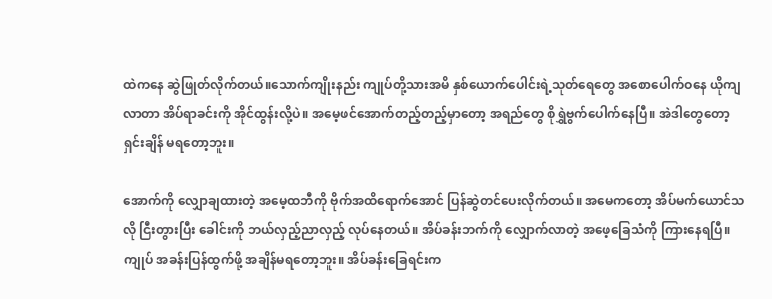ထဲကနေ ဆွဲဖြုတ်လိုက်တယ်။သောက်ကျိုးနည်း ကျုပ်တို့သားအမိ နှစ်ယောက်ပေါင်းရဲ့သုတ်ရေတွေ အစောပေါက်ဝနေ ယိုကျလာတာ အိပ်ရာခင်းကို အိုင်ထွန်းလို့ပဲ။ အမေ့ဖင်အောက်တည့်တည့်မှာတော့ အရည်တွေ စိုရွှဲဗွက်ပေါက်နေပြီ။ အဲဒါတွေတော့ ရှင်းချိန် မရတော့ဘူး။

အောက်ကို လျှောချထားတဲ့ အမေ့ထဘီကို ဗိုက်အထိရောက်အောင် ပြန်ဆွဲတင်ပေးလိုက်တယ်။ အမေကတော့ အိပ်မက်ယောင်သလို ငြီးတွားပြီး ခေါင်းကို ဘယ်လှည့်ညာလှည့် လုပ်နေတယ်။ အိပ်ခန်းဘက်ကို လျှောက်လာတဲ့ အဖေ့ခြေသံကို ကြားနေရပြီ။ ကျုပ် အခန်းပြန်ထွက်ဖို့ အချိန်မရတော့ဘူး။ အိပ်ခန်းခြေရင်းက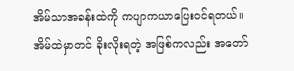အိမ်သာအခန်းထဲကို ကပျာကယာပြေးဝင်ရတယ်။ အိမ်ထဲမှာတင် ခိုးလိုးရတဲ့ အဖြစ်ကလည်း အတော်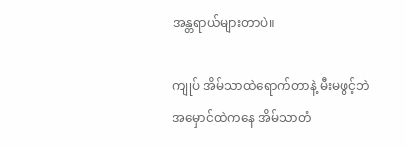အန္တရာယ်များတာပဲ။

ကျုပ် အိမ်သာထဲရောက်တာနဲ့ မီးမဖွင့်ဘဲ အမှောင်ထဲကနေ အိမ်သာတံ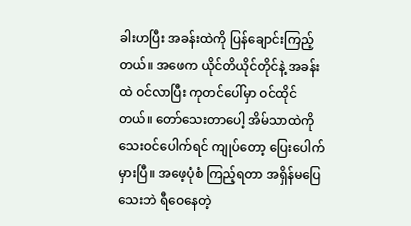ခါးဟပြီး အခန်းထဲကို ပြန်ချောင်းကြည့်တယ်။ အဖေက ယိုင်တိယိုင်တိုင်နဲ့ အခန်းထဲ ဝင်လာပြီး ကုတင်ပေါ်မှာ ဝင်ထိုင်တယ်။ တော်သေးတာပေါ့ အိမ်သာထဲကို သေးဝင်ပေါက်ရင် ကျုပ်တော့ ပြေးပေါက်မှားပြီ။ အဖေ့ပုံစံ ကြည့်ရတာ အရှိန်မပြေသေးဘဲ ရီဝေနေတဲ့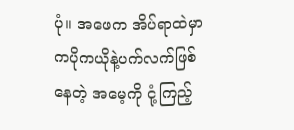ပုံ။ အဖေက အိပ်ရာထဲမှာ ကပိုကယိုနဲ့ပက်လက်ဖြစ်နေတဲ့ အမေ့ကို ငုံ့ကြည့်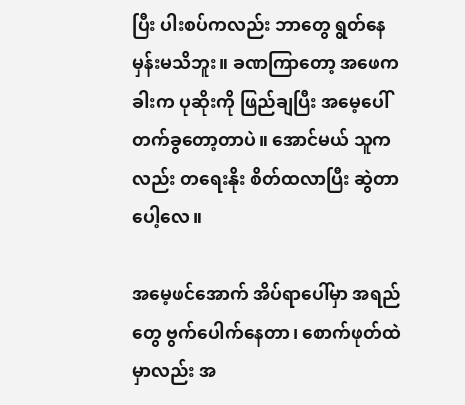ပြီး ပါးစပ်ကလည်း ဘာတွေ ရွတ်နေမှန်းမသိဘူး။ ခဏကြာတော့ အဖေက ခါးက ပုဆိုးကို ဖြည်ချပြီး အမေ့ပေါ်တက်ခွတော့တာပဲ။ အောင်မယ် သူကလည်း တရေးနိုး စိတ်ထလာပြီး ဆွဲတာပေါ့လေ။

အမေ့ဖင်အောက် အိပ်ရာပေါ်မှာ အရည်တွေ ဗွက်ပေါက်နေတာ၊ စောက်ဖုတ်ထဲမှာလည်း အ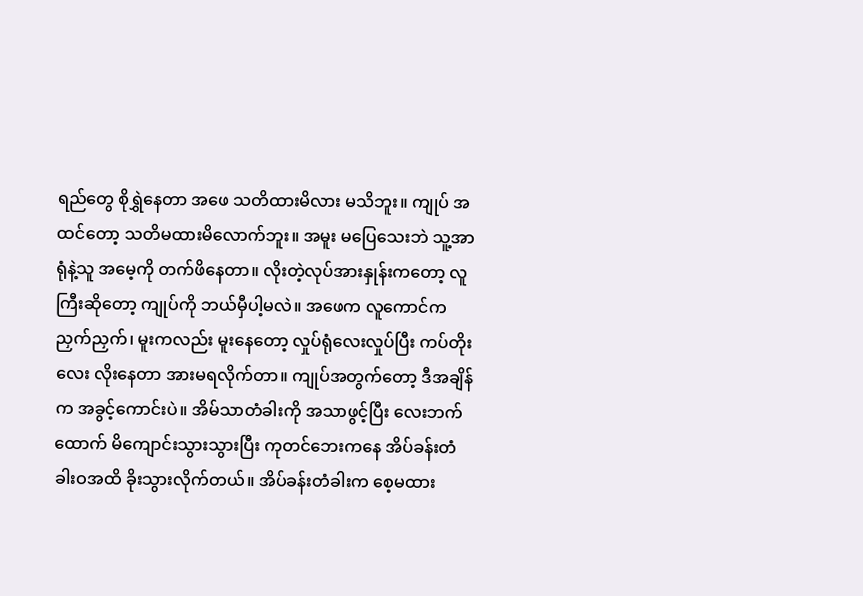ရည်တွေ စိုရွှဲနေတာ အဖေ သတိထားမိလား မသိဘူး။ ကျုပ် အထင်တော့ သတိမထားမိလောက်ဘူး။ အမူး မပြေသေးဘဲ သူ့အာရုံနဲ့သူ အမေ့ကို တက်ဖိနေတာ။ လိုးတဲ့လုပ်အားနှုန်းကတော့ လူကြီးဆိုတော့ ကျုပ်ကို ဘယ်မှီပါ့မလဲ။ အဖေက လူကောင်က ညှက်ညှက်၊ မူးကလည်း မူးနေတော့ လှုပ်ရုံလေးလှုပ်ပြီး ကပ်တိုးလေး လိုးနေတာ အားမရလိုက်တာ။ ကျုပ်အတွက်တော့ ဒီအချိန်က အခွင့်ကောင်းပဲ။ အိမ်သာတံခါးကို အသာဖွင့်ပြီး လေးဘက်ထောက် မိကျောင်းသွားသွားပြီး ကုတင်ဘေးကနေ အိပ်ခန်းတံခါးဝအထိ ခိုးသွားလိုက်တယ်။ အိပ်ခန်းတံခါးက စေ့မထား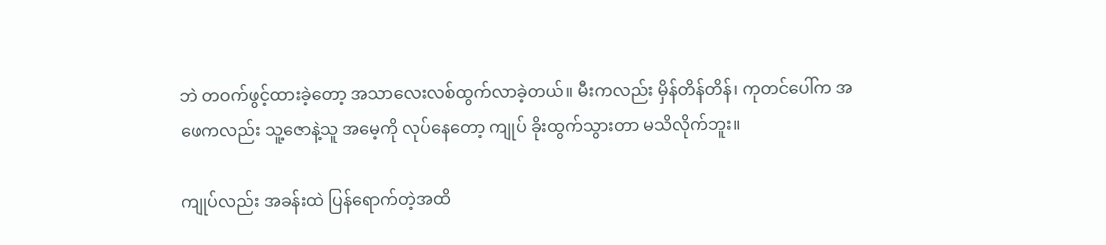ဘဲ တဝက်ဖွင့်ထားခဲ့တော့ အသာလေးလစ်ထွက်လာခဲ့တယ်။ မီးကလည်း မှိန်တိန်တိန်၊ ကုတင်ပေါ်က အဖေကလည်း သူ့ဇောနဲ့သူ အမေ့ကို လုပ်နေတော့ ကျုပ် ခိုးထွက်သွားတာ မသိလိုက်ဘူး။

ကျုပ်လည်း အခန်းထဲ ပြန်ရောက်တဲ့အထိ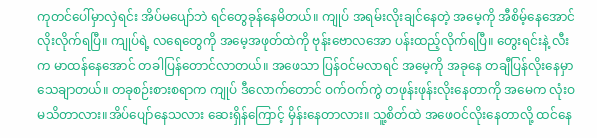ကုတင်ပေါ်မှာလှဲရင်း အိပ်မပျော်ဘဲ ရင်တွေခုန်နေမိတယ်။ ကျုပ် အရမ်းလိုးချင်နေတဲ့ အမေ့ကို အီစိမ့်နေအောင် လိုးလိုက်ရပြီ။ ကျုပ်ရဲ့ လရေတွေကို အမေ့အဖုတ်ထဲကို ဗုန်းဗောလအော ပန်းထည့်လိုက်ရပြီ။ တွေးရင်းနဲ့ လီးက မာထန်နေအောင် တခါပြန်တောင်လာတယ်။ အဖေသာ ပြန်ဝင်မလာရင် အမေ့ကို အခုနေ တချီပြန်လိုးနေမှာ သေချာတယ်။ တခုစဉ်းစားစရာက ကျုပ် ဒီလောက်တောင် ဝက်ဝက်ကွဲ တဖုန်းဖုန်းလိုးနေတာကို အမေက လုံးဝ မသိတာလား။အိပ်ပျော်နေသလား ဆေးရှိန်ကြောင့် မှိန်းနေတာလား။ သူ့စိတ်ထဲ အဖေဝင်လိုးနေတာလို့ ထင်နေ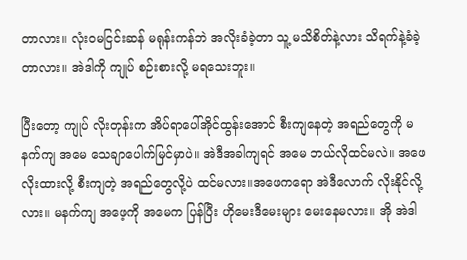တာလား။ လုံးဝမငြင်းဆန် မရုန်းကန်ဘဲ အလိုးခံခဲ့တာ သူ့ မသိစိတ်နဲ့လား သိရက်နဲ့ခံခဲ့တာလား။ အဲဒါကို ကျုပ် စဉ်းစားလို့ မရသေးဘူး။

ပြီးတော့ ကျုပ် လိုးတုန်းက အိပ်ရာပေါ်အိုင်ထွန်းအောင် စီးကျနေတဲ့ အရည်တွေကို မနက်ကျ အမေ သေချာပေါက်မြင်မှာပဲ။ အဲဒီအခါကျရင် အမေ ဘယ်လိုထင်မလဲ။ အဖေ လိုးထားလို့ စီးကျတဲ့ အရည်တွေလို့ပဲ ထင်မလား။အဖေကရော အဲဒီလောက် လိုးနိုင်လို့လား။ မနက်ကျ အဖေ့ကို အမေက ပြန်ပြီး ဟိုမေးဒီမေးများ မေးနေမလား။ အို အဲဒါ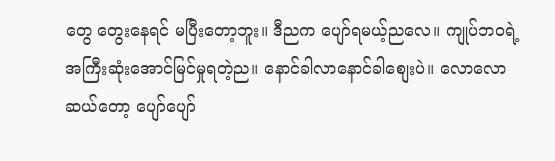တွေ တွေးနေရင် မပြီးတော့ဘူး။ ဒီညက ပျော်ရမယ့်ညလေ။ ကျုပ်ဘဝရဲ့ အကြီးဆုံးအောင်မြင်မှုရတဲ့ည။ နောင်ခါလာနောင်ခါစျေးပဲ။ လောလောဆယ်တော့ ပျော်ပျော်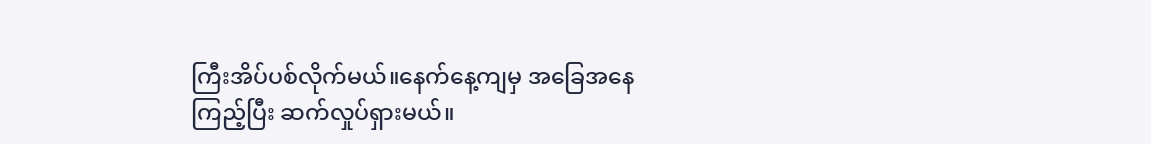ကြီးအိပ်ပစ်လိုက်မယ်။နေက်နေ့ကျမှ အခြေအနေကြည့်ပြီး ဆက်လှုပ်ရှားမယ်။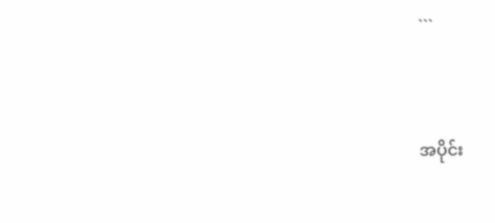```


အပိုင်း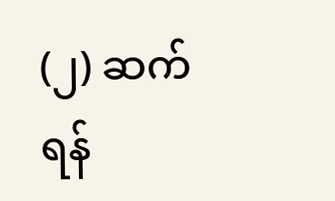(၂) ဆက်ရန်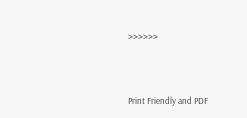>>>>>>




Print Friendly and PDF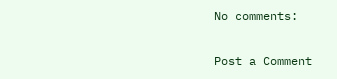No comments:

Post a Comment